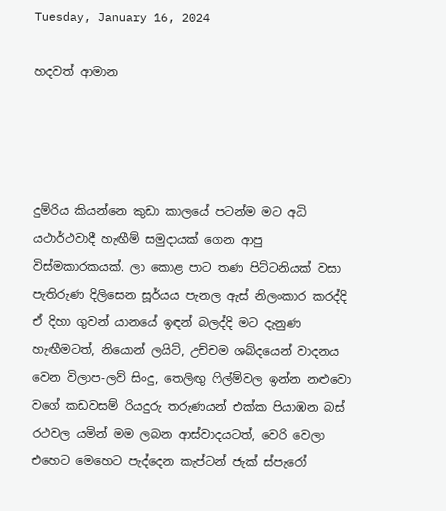Tuesday, January 16, 2024

හදවත් ආමාන




දුම්රිය කියන්නෙ කුඩා කාලයේ පටන්ම මට අධි යථාර්ථවාදී හැඟීම් සමුදායක් ගෙන ආපු විස්මකාරකයක්. ලා කොළ පාට තණ පිට්ටනියක් වසා පැතිරුණ දිලිසෙන සූර්යය පැනල ඇස් නිලංකාර කරද්දි ඒ දිහා ගුවන් යානයේ ඉඳන් බලද්දි මට දැනුණ හැඟීමටත්, නියොන් ලයිට්, උච්චම ශබ්දයෙන් වාදනය වෙන විලාප-ලව් සිංදු, තෙලිඟු ෆිල්ම්වල ඉන්න නළුවො වගේ කඩවසම් රියදුරු තරුණයන් එක්ක පියාඹන බස් රථවල යමින් මම ලබන ආස්වාදයටත්, වෙරි වෙලා එහෙට මෙහෙට පැද්දෙන කැප්ටන් ජැක් ස්පැරෝ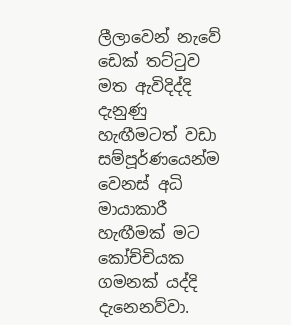ලීලාවෙන් නැවේ ඩෙක් තට්ටුව මත ඇවිදිද්දි දැනුණු හැඟීමටත් වඩා සම්පූර්ණයෙන්ම වෙනස් අධි මායාකාරී හැඟීමක් මට කෝච්චියක ගමනක් යද්දි දැනෙනව්වා.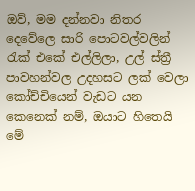ඔව්, මම දන්නවා නිතර දෙවේලෙ සාරි පොටවල්වලින් රැක් එකේ එල්ලිලා, උල් ස්ත්‍රී පාවහන්වල උදහසට ලක් වෙලා කෝච්චියෙන් වැඩට යන කෙනෙක් නම්, ඔයාට හිතෙයි මේ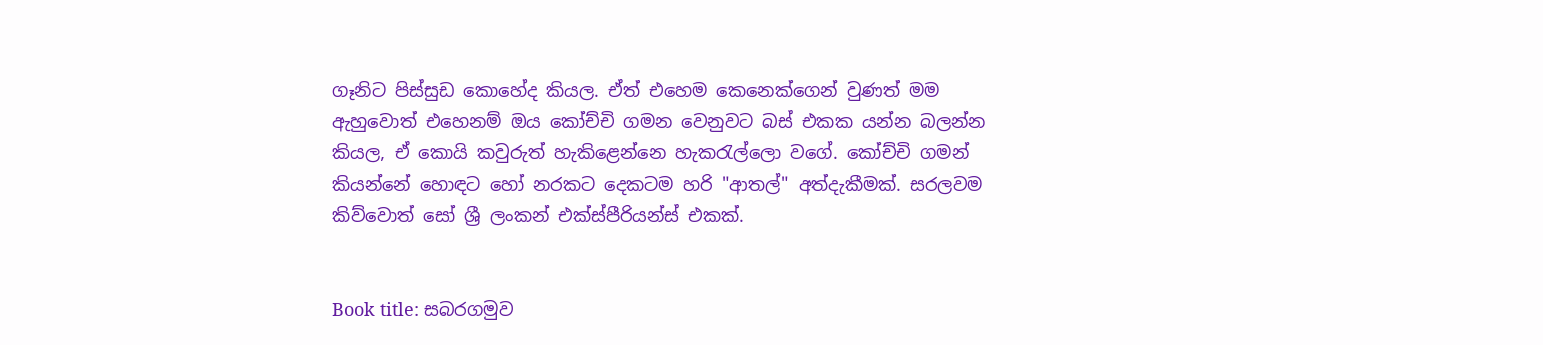ගෑනිට පිස්සුඩ කොහේද කියල. ඒත් එහෙම කෙනෙක්ගෙන් වුණත් මම ඇහුවොත් එහෙනම් ඔය කෝච්චි ගමන වෙනුවට බස් එකක යන්න බලන්න කියල, ඒ කොයි කවුරුත් හැකිළෙන්නෙ හැකරැල්ලො වගේ. කෝච්චි ගමන් කියන්නේ හොඳට හෝ නරකට දෙකටම හරි "ආතල්" අත්දැකීමක්. සරලවම කිව්වොත් සෝ ශ්‍රී ලංකන් එක්ස්පීරියන්ස් එකක්.


Book title: සබරගමුව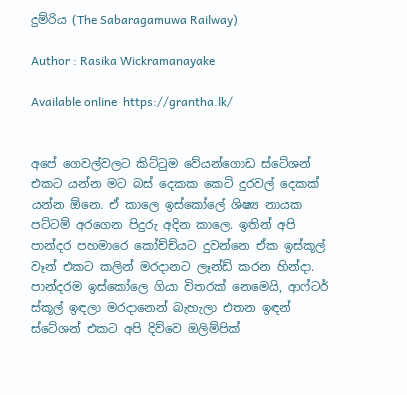දුම්රිය (The Sabaragamuwa Railway)

Author : Rasika Wickramanayake

Available online  https://grantha.lk/


අපේ ගෙවල්වලට කිට්ටුම වේයන්ගොඩ ස්ටේශන් එකට යන්න මට බස් දෙකක කෙටි දුරවල් දෙකක් යන්න ඕනෙ. ඒ කාලෙ ඉස්කෝලේ ශිෂ්‍ය නායක පට්ටම් අරගෙන පිදුරු අදින කාලෙ. ඉතින් අපි පාන්දර පහමාරෙ කෝච්ච්යට දුවන්නෙ ඒක ඉස්කූල් වෑන් එකට කලින් මරදානට ලෑන්ඩ් කරන හින්දා. පාන්දරම ඉස්කෝලෙ ගියා විතරක් නෙමෙයි, ආෆ්ටර් ස්කූල් ඉඳලා මරදානෙන් බැහැලා එතන ඉඳන් ස්ටේශන් එකට අපි දිව්වෙ ඔලිම්පික්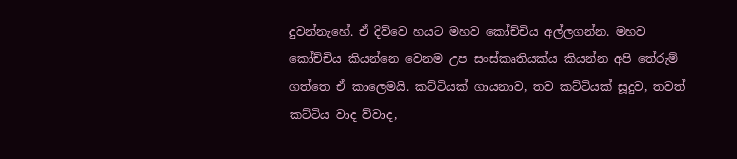දුවන්නැහේ. ඒ දිව්වෙ හයට මහව කෝච්චිය අල්ලගන්න. මහව කෝච්චිය කියන්නෙ වෙනම උප සංස්කෘතියක්ය කියන්න අපි තේරුම් ගත්තෙ ඒ කාලෙමයි. කට්ටියක් ගායනාව, තව කට්ටියක් සූදුව, තවත් කට්ටිය වාද ව්වාද,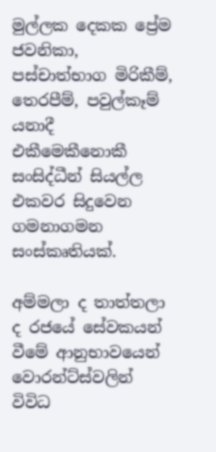මුල්ලක දෙකක ප්‍රේම ජවනිකා, පස්චාත්භාග මිරිකීම්, තෙරපීම්, පවුල්කෑම් යනාදී එකීමෙකීනොකී සංසිද්ධීන් සියල්ල එකවර සිදුවෙන ගමනාගමන සංස්කෘතියක්.

අම්මලා ද තාත්තලා ද රජයේ සේවකයන් වීමේ ආනුභාවයෙන් වොරන්ට්ස්වලින් විවිධ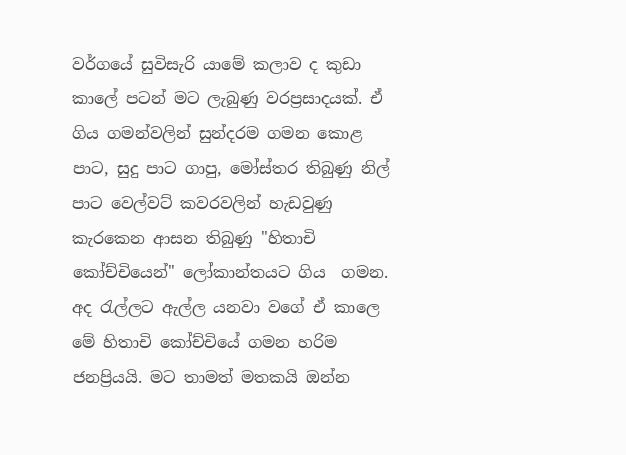වර්ගයේ සුවිසැරි යාමේ කලාව ද කුඩා කාලේ පටන් මට ලැබුණු වරප්‍රසාදයක්. ඒ ගිය ගමන්වලින් සුන්දරම ගමන කොළ පාට, සුදු පාට ගාපු, මෝස්තර තිබුණු නිල් පාට වෙල්වට් කවරවලින් හැඩවුණු කැරකෙන ආසන තිබුණු "හිතාචි කෝච්චියෙන්" ලෝකාන්තයට ගිය  ගමන. අද රැල්ලට ඇල්ල යනවා වගේ ඒ කාලෙ මේ හිතාචි කෝච්චියේ ගමන හරිම ජනප්‍රියයි. මට තාමත් මතකයි ඔන්න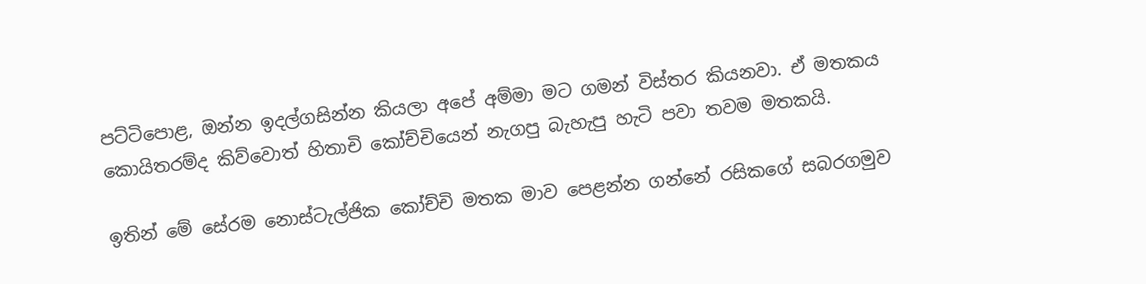පට්ටිපොළ, ඔන්න ඉදල්ගසින්න කියලා අපේ අම්මා මට ගමන් විස්තර කියනවා. ඒ මතකය කොයිතරම්ද කිව්වොත් හිතාචි කෝච්චියෙන් නැගපු බැහැපු හැටි පවා තවම මතකයි.

ඉතින් මේ සේරම නොස්ටැල්ජික කෝච්චි මතක මාව පෙළන්න ගන්නේ රසිකගේ සබරගමුව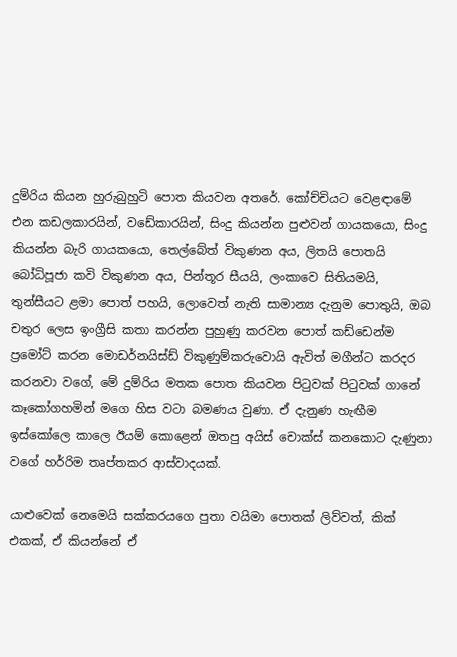දුම්රිය කියන හුරුබුහුටි පොත කියවන අතරේ. කෝච්චියට වෙළඳාමේ එන කඩලකාරයින්, වඩේකාරයින්, සිංදු කියන්න පුළුවන් ගායකයො, සිංදු කියන්න බැරි ගායකයො, තෙල්බේත් විකුණන අය, ලිතයි පොතයි බෝධිපූජා කවි විකුණන අය, පින්තූර සීයයි, ලංකාවෙ සිතියමයි, තුන්සීයට ළමා පොත් පහයි, ලොවෙත් නැති සාමාන්‍ය දැනුම පොතුයි, ඔබ චතුර ලෙස ඉංග්‍රීසි කතා කරන්න පුහුණු කරවන පොත් කඩ්ඩෙන්ම ප්‍රමෝට් කරන මොඩර්නයිස්ඩ් විකුණුම්කරුවොයි ඇවිත් මගීන්ට කරදර කරනවා වගේ, මේ දුම්රිය මතක පොත කියවන පිටුවක් පිටුවක් ගානේ කෑකෝගහමින් මගෙ හිස වටා බමණය වුණා. ඒ දැනුණ හැඟීම ඉස්කෝලෙ කාලෙ ඊයම් කොළෙන් ඔතපු අයිස් චොක්ස් කනකොට දැණුනා වගේ හර්‍රිම තෘප්තකර ආස්වාදයක්.

යාළුවෙක් නෙමෙයි සක්කරයගෙ පුතා වයිමා පොතක් ලිව්වත්, කික් එකක්, ඒ කියන්නේ ඒ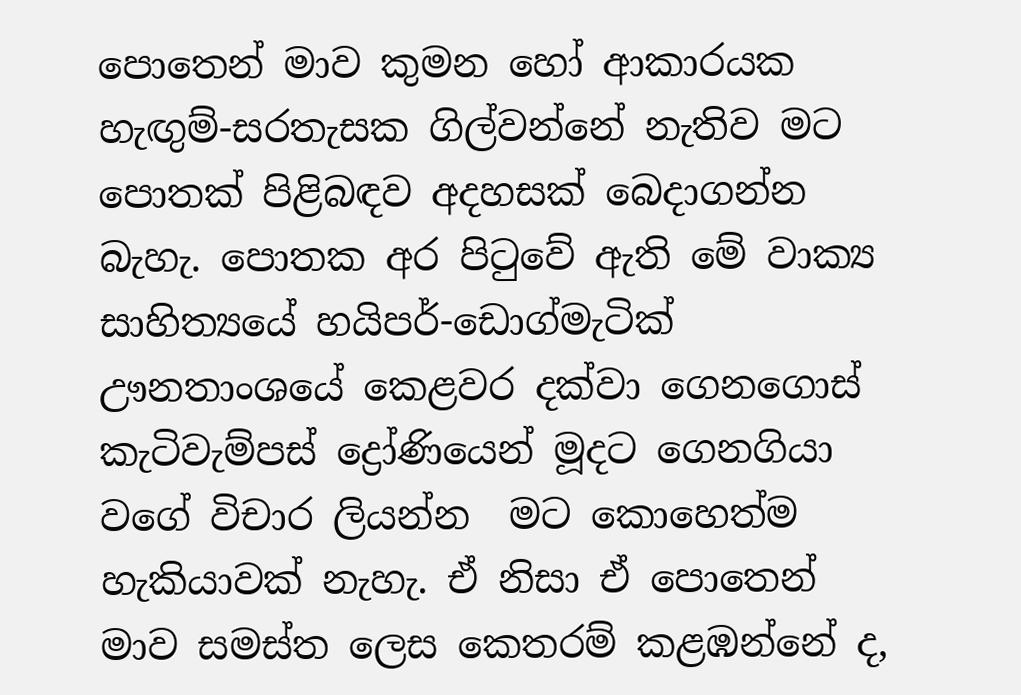පොතෙන් මාව කුමන හෝ ආකාරයක හැඟුම්-සරතැසක ගිල්වන්නේ නැතිව මට පොතක් පිළිබඳව අදහසක් බෙදාගන්න බැහැ. පොතක අර පිටුවේ ඇති මේ වාක්‍ය සාහිත්‍යයේ හයිපර්-ඩොග්මැටික් ඌනතාංශයේ කෙළවර දක්වා ගෙනගොස් කැටිවැම්පස් ද්‍රෝණියෙන් මූදට ගෙනගියා වගේ විචාර ලියන්න  මට කොහෙත්ම හැකියාවක් නැහැ. ඒ නිසා ඒ පොතෙන් මාව සමස්ත ලෙස කෙතරම් කළඹන්නේ ද,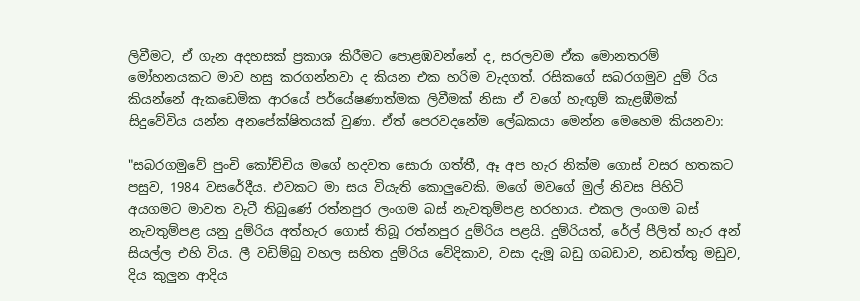ලිවීමට, ඒ ගැන අදහසක් ප්‍රකාශ කිරීමට පොළඹවන්නේ ද, සරලවම ඒක මොනතරම් මෝහනයකට මාව හසු කරගන්නවා ද කියන එක හරිම වැදගත්. රසිකගේ සබරගමුව දුම් රිය  කියන්නේ ඇකඩෙමික ආරයේ පර්යේෂණාත්මක ලිවීමක් නිසා ඒ වගේ හැඟුම් කැළඹීමක් සිදුවේවිය යන්න අනපේක්ෂිතයක් වුණා. ඒත් පෙරවදනේම ලේඛකයා මෙන්න මෙහෙම කියනවා:

"සබරගමුවේ පුංචි කෝච්චිය මගේ හදවත සොරා ගත්තී, ඈ අප හැර නික්ම ගොස් වසර හතකට පසුව, 1984 වසරේදීය. එවකට මා සය වියැති කොලුවෙකි. මගේ මවගේ මුල් නිවස පිහිටි අයගමට මාවත වැටී තිබුණේ රත්නපුර ලංගම බස් නැවතුම්පළ හරහාය. එකල ලංගම බස් නැවතුම්පළ යනු දුම්රිය අත්හැර ගොස් තිබූ රත්නපුර දුම්රිය පළයි. දුම්රියත්, රේල් පීලිත් හැර අන් සියල්ල එහි විය. ලී වඩිම්බු වහල සහිත දුම්රිය වේදිකාව, වසා දැමූ බඩු ගබඩාව, නඩත්තු මඩුව, දිය කුලුන ආදිය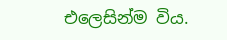එලෙසින්ම විය.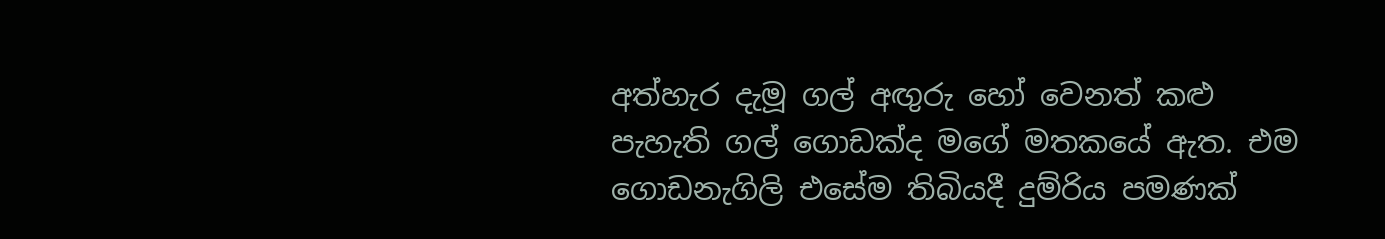අත්හැර දැමූ ගල් අඟුරු හෝ වෙනත් කළු පැහැති ගල් ගොඩක්ද මගේ මතකයේ ඇත. එම ගොඩනැගිලි එසේම තිබියදී දුම්රිය පමණක්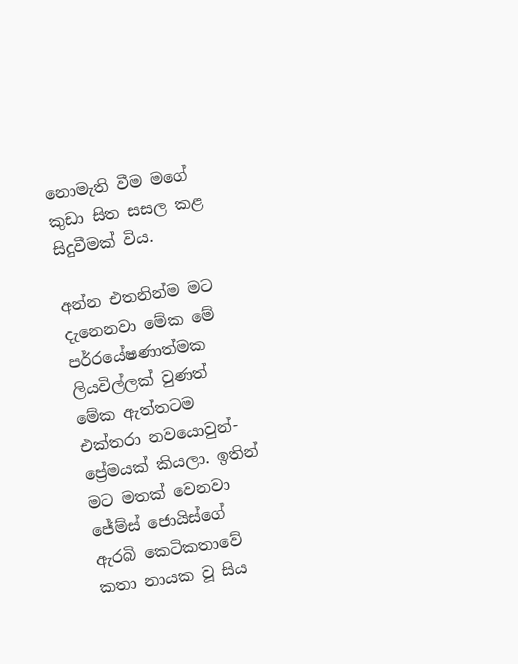නොමැති වීම මගේ කුඩා සිත සසල කළ සිදුවීමක් විය.

අන්න එතනින්ම මට දැනෙනවා මේක මේ පර්‍රයේෂණාත්මක ලියවිල්ලක් වුණත් මේක ඇත්තටම එක්තරා නවයොවුන්-ප්‍රේමයක් කියලා. ඉතින් මට මතක් වෙනවා ජේම්ස් ජොයිස්ගේ ඇරබි කෙටිකතාවේ කතා නායක වූ සිය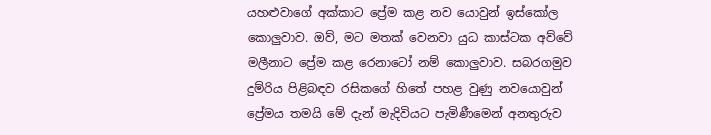යහළුවාගේ අක්කාට ප්‍රේම කළ නව යොවුන් ඉස්කෝල කොලුවාව. ඔව්, මට මතක් වෙනවා යුධ කාස්ටක අව්වේ මලීනාට ප්‍රේම කළ රෙනාටෝ නම් කොලුවාව. සබරගමුව දුම්රිය පිළිබඳව රසිකගේ හිතේ පහළ වුණු නවයොවුන් ප්‍රේමය තමයි මේ දැන් මැදිවියට පැමිණීමෙන් අනතුරුව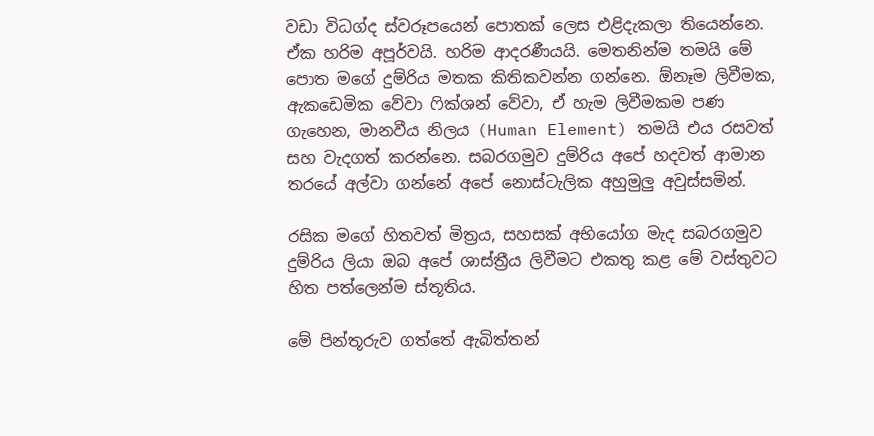වඩා විධග්ද ස්වරූපයෙන් පොතක් ලෙස එළිදැකලා තියෙන්නෙ. ඒක හරිම අපූර්වයි. හරිම ආදරණීයයි. මෙතනින්ම තමයි මේ පොත මගේ දුම්රිය මතක කිතිකවන්න ගන්නෙ. ඕනෑම ලිවීමක, ඇකඩෙමික වේවා ෆික්ශන් වේවා, ඒ හැම ලිවීමකම පණ ගැහෙන, මානවීය නිලය (Human Element) තමයි එය රසවත් සහ වැදගත් කරන්නෙ. සබරගමුව දුම්රිය අපේ හදවත් ආමාන තරයේ අල්වා ගන්නේ අපේ නොස්ටැලික අහුමුලු අවුස්සමින්.

රසික මගේ හිතවත් මිත්‍රය, සහසක් අභියෝග මැද සබරගමුව දුම්රිය ලියා ඔබ අපේ ශාස්ත්‍රීය ලිවීමට එකතු කළ මේ වස්තුවට හිත පත්ලෙන්ම ස්තූතිය.

මේ පින්තූරුව ගත්තේ ඇබිත්තන්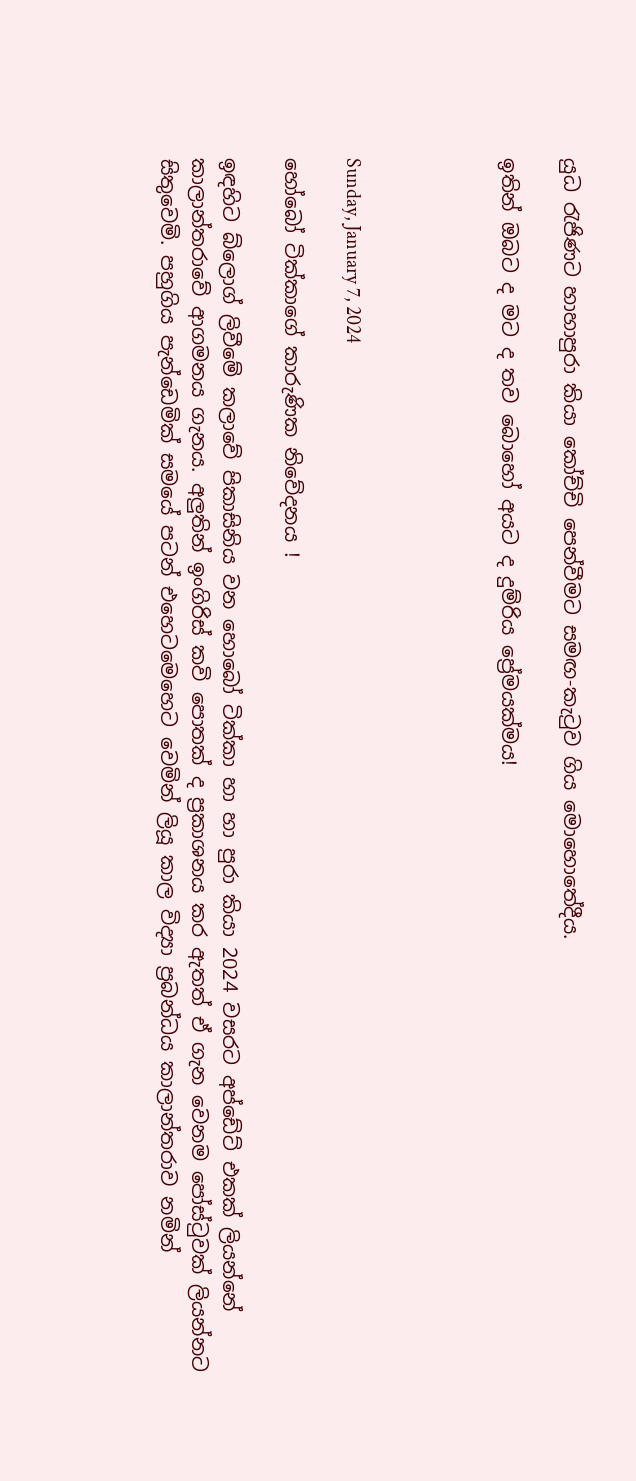යුධ රැජිණට හාහාපුරා කියා කෝච්චි පෙන්වීමට සමඟ-කැටුව ගිය මොහොතේදීය.

ඉතින් ඔබට ද මට ද තව බොහෝ අයට ද දුම්රිය ප්‍රේමයක්මය!




Sunday, January 7, 2024

හෝබෝ ටික්කාගේ කාරුණික නිවේදනය !

ඉඳහිට බ්ලොග් ලිවීමේ කලාවේ පිකාසිනිය වන හොබෝ ටික්කා හා හා පුරා කියා 2024 වසරට අප්ඩේට් එකක් ලියන්නේ කාලාන්තරාවේ ආගමනය ගැනය. අලුතින් ඉංගිරිස් කවි පොතක් ද ප්‍රකාශනය කර ඇතත් ඒ ගැන වෙනම පෝස්ටුවක් ලියන්නට සිතුවෙමි. පහුගිය පැන්ඩෙමික් සමයේ පටන් එහෙටමෙහෙට වෙමින් ලියූ කාල විද්‍යා ප්‍රබන්ධය කාලාන්තරාව නමින්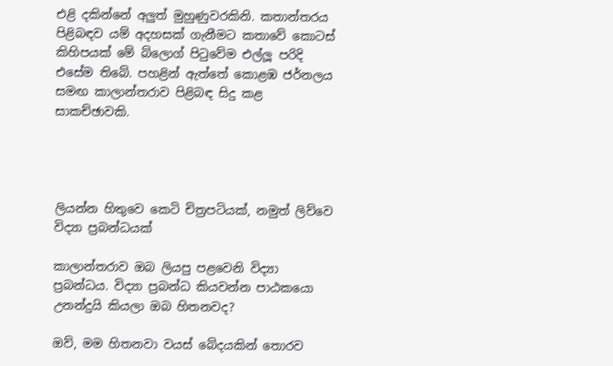එළි දකින්නේ අලුත් මුහුණුවරකිනි. කතාන්තරය පිළිබඳව යම් අදහසක් ගැනීමට කතාවේ කොටස් කිහිපයක් මේ බ්ලොග් පිටුවේම එල්ලූ පරිදි එසේම තිබේ. පහළින් ඇත්තේ කොළඹ ජර්නලය සමඟ කාලාන්තරාව පිළිබඳ සිදු කළ සාකච්ඡාවකි.




ලියන්න හිතුවෙ කෙටි චිත්‍රපටියක්, නමුත් ලිව්වෙ විද්‍යා ප්‍රබන්ධයක්

කාලාන්තරාව ඔබ ලියපු පළවෙනි විද්‍යා ප්‍රබන්ධය. විද්‍යා ප්‍රබන්ධ කියවන්න පාඨකයො උනන්දුයි කියලා ඔබ හිතනවද?

ඔව්, මම හිතනවා වයස් බේදයකින් තොරව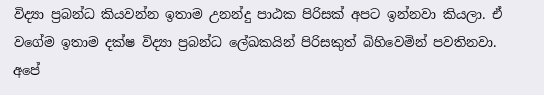විද්‍යා ප්‍රබන්ධ කියවන්න ඉතාම උනන්දු පාඨක පිරිසක් අපට ඉන්නවා කියලා. ඒ වගේම ඉතාම දක්ෂ විද්‍යා ප්‍රබන්ධ ලේඛකයින් පිරිසකුත් බිහිවෙමින් පවතිනවා. අපේ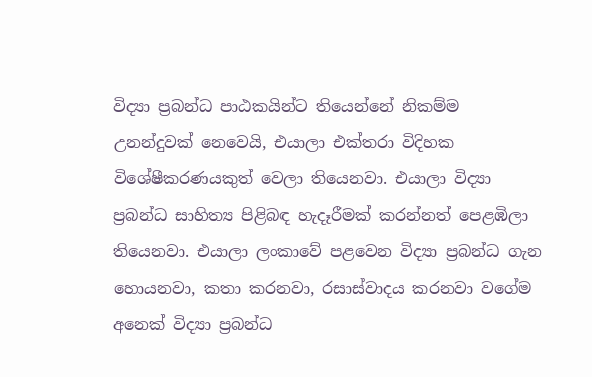විද්‍යා ප්‍රබන්ධ පාඨකයින්ට තියෙන්නේ නිකම්ම උනන්දුවක් නෙවෙයි, එයාලා එක්තරා විදිහක විශේෂීකරණයකුත් වෙලා තියෙනවා. එයාලා විද්‍යා ප්‍රබන්ධ සාහිත්‍ය පිළිබඳ හැදෑරීමක් කරන්නත් පෙළඹිලා තියෙනවා. එයාලා ලංකාවේ පළවෙන විද්‍යා ප්‍රබන්ධ ගැන හොයනවා, කතා කරනවා, රසාස්වාදය කරනවා වගේම අනෙක් විද්‍යා ප්‍රබන්ධ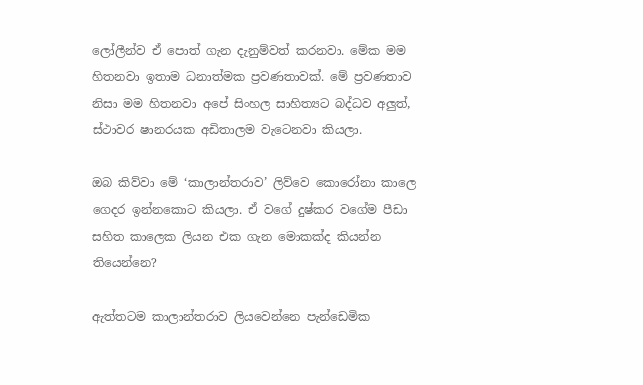ලෝලීන්ව ඒ පොත් ගැන දැනුම්වත් කරනවා. මේක මම හිතනවා ඉතාම ධනාත්මක ප්‍රවණතාවක්. මේ ප්‍රවණතාව නිසා මම හිතනවා අපේ සිංහල සාහිත්‍යට බද්ධව අලුත්, ස්ථාවර ෂානරයක අඩිතාලම වැටෙනවා කියලා.

ඔබ කිව්වා මේ ‘කාලාන්තරාව’ ලිව්වෙ කොරෝනා කාලෙ ගෙදර ඉන්නකොට කියලා. ඒ වගේ දුෂ්කර වගේම පීඩා සහිත කාලෙක ලියන එක ගැන මොකක්ද කියන්න තියෙන්නෙ?

ඇත්තටම කාලාන්තරාව ලියවෙන්නෙ පැන්ඩෙමික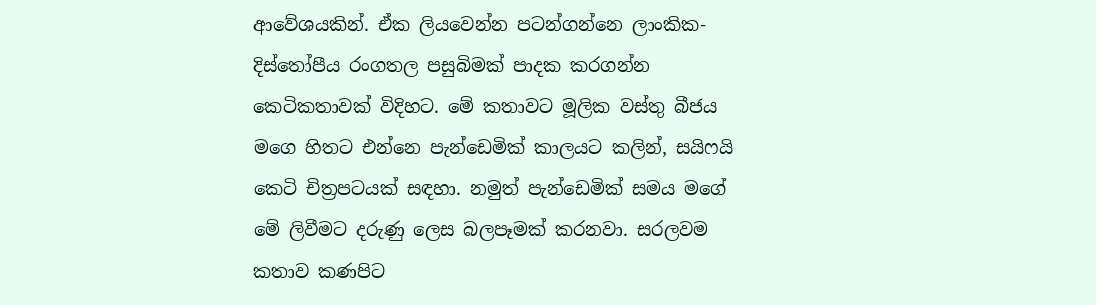ආවේශයකින්. ඒක ලියවෙන්න පටන්ගන්නෙ ලාංකික-දිස්තෝපීය රංගතල පසුබිමක් පාදක කරගන්න කෙටිකතාවක් විදිහට. මේ කතාවට මූලික වස්තු බීජය මගෙ හිතට එන්නෙ පැන්ඩෙමික් කාලයට කලින්, සයිෆයි කෙටි චිත්‍රපටයක් සඳහා. නමුත් පැන්ඩෙමික් සමය මගේ මේ ලිවීමට දරුණු ලෙස බලපෑමක් කරනවා. සරලවම කතාව කණපිට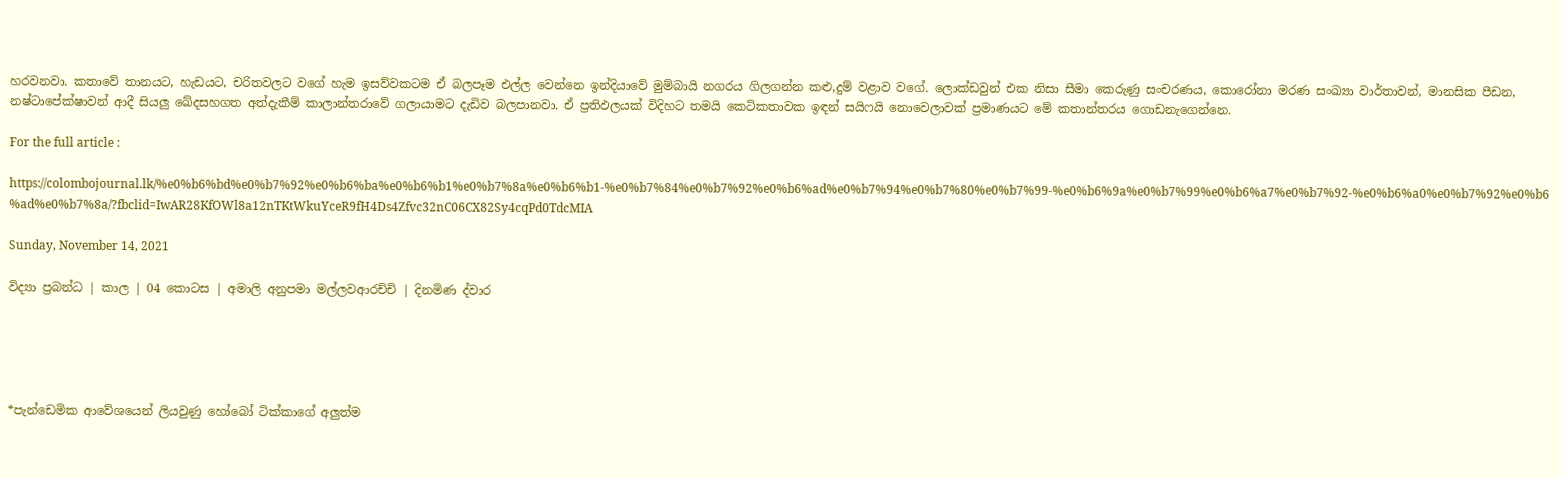හරවනවා. කතාවේ තානයට, හැඩයට, චරිතවලට වගේ හැම ඉසව්වකටම ඒ බලපෑම එල්ල වෙන්නෙ ඉන්දියාවේ මුම්බායි නගරය ගිලගන්න කළු,දුම් වළාව වගේ. ලොක්ඩවුන් එක නිසා සීමා කෙරුණු සංචරණය, කොරෝනා මරණ සංඛ්‍යා වාර්තාවන්, මානසික පීඩන, නෂ්ටාපේක්ෂාවන් ආදී සියලු ඛේදසහගත අත්දැකීම් කාලාන්තරාවේ ගලායාමට දැඩිව බලපානවා. ඒ ප්‍රතිඵලයක් විදිහට තමයි කෙටිකතාවක ඉඳන් සයිෆයි නොවෙලාවක් ප්‍රමාණයට මේ කතාන්තරය ගොඩනැගෙන්නෙ.

For the full article :

https://colombojournal.lk/%e0%b6%bd%e0%b7%92%e0%b6%ba%e0%b6%b1%e0%b7%8a%e0%b6%b1-%e0%b7%84%e0%b7%92%e0%b6%ad%e0%b7%94%e0%b7%80%e0%b7%99-%e0%b6%9a%e0%b7%99%e0%b6%a7%e0%b7%92-%e0%b6%a0%e0%b7%92%e0%b6%ad%e0%b7%8a/?fbclid=IwAR28KfOWl8a12nTKtWkuYceR9fH4Ds4Zfvc32nC06CX82Sy4cqPd0TdcMIA

Sunday, November 14, 2021

විද්‍යා ප්‍රබන්ධ | කාල | 04 කොටස | අමාලි අනුපමා මල්ලවආරච්චි | දිනමිණ ද්වාර





*පැන්ඩෙමික ආවේශයෙන් ලියවුණු හෝබෝ ටික්කාගේ අලුත්ම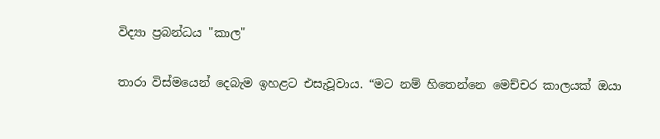විද්‍යා ප්‍රබන්ධය "කාල"

තාරා විස්මයෙන් දෙබැම ඉහළට එසැවූවාය. “මට නම් හිතෙන්නෙ මෙච්චර කාලයක් ඔයා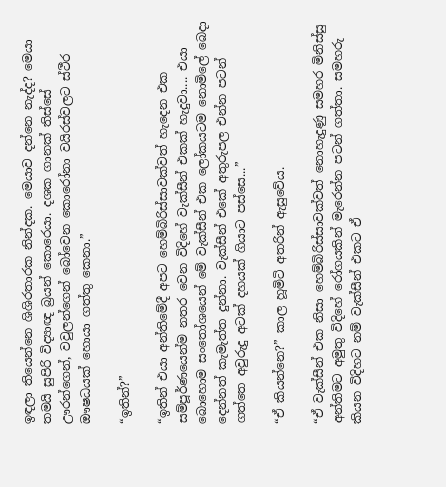ඉඳලා තියෙන්නෙ ශිශිරතාරක නින්දක. මෙයාව දන්නෙ නැද්ද? මෙයා තමයි සුපිරි විද්‍යාඥ බ්‍රයන් කොරෙයා. දශක ගානක් තිස්සේ ඌරන්ගෙන්, වවුලන්ගෙන් බෝවෙන කොරෝනා වයිරස්වලට ස්ථීර ඖෂධයක් හොයා ගත්තු කෙනා.”

“ඉතින්?”

“ඉතින් එයා අන්තිමේදී අපට හෙම්බිරිස්සාවක්වත් හැදෙන එක සම්පූර්ණයෙන්ම නතර වෙන විදිහේ වැක්සීන් එකක් හැදුවා.... එයා බොහොම සංතෝශයෙන් මේ වැක්සීන් එක ලෝකයටම නොමිලේ බෙදා දෙන්නත් කැමැත්ත දුන්නා. වැක්සීන් එකේ අතුරුපල එන්න පටන් ගත්තෙ අවුරුදු අටක් දහයක් ගියාට පස්සෙ...”

“ඒ කියන්නෙ?” කාල හූමිටි අතරින් ඇසුවේය.

“ඒ වැක්සීන් එක නිසා හෙම්බිරිස්සාවක්වත් නොහැදුණු සමහර මිනිස්සු අන්තිමට අමුතු විදිහේ රෝගයකින් මැරෙන්න පටන් ගත්තා. සමහරු කියන විදිහට නම් වැක්සීන් එකට ඒ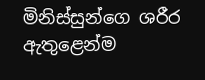මිනිස්සුන්ගෙ ශරීර ඇතුළෙන්ම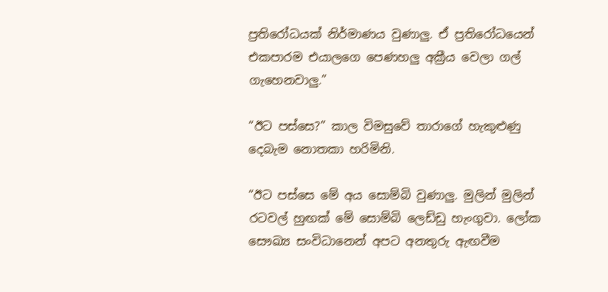ප්‍රතිරෝධයක් නිර්මාණය වුණාලු. ඒ ප්‍රතිරෝධයෙන් එකපාරම එයාලගෙ පෙණහලු අක්‍රීය වෙලා ගල් ගැහෙනවාලු.”

“ඊට පස්සෙ?” කාල විමසුවේ තාරාගේ හැකුළුණු දෙබැම නොතකා හරිමිනි.

“ඊට පස්සෙ මේ අය සොම්බි වුණාලු. මුලින් මුලින් රටවල් හුඟක් මේ සොම්බි ලෙඩ්ඩු හැංගුවා. ලෝක සෞඛ්‍ය සංවිධානෙන් අපට අනතුරු ඇඟවීම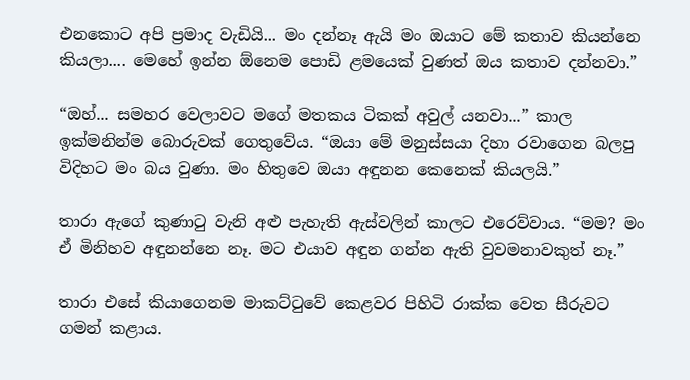එනකොට අපි ප්‍රමාද වැඩියි... මං දන්නෑ ඇයි මං ඔයාට මේ කතාව කියන්නෙ කියලා.... මෙහේ ඉන්න ඕනෙම පොඩි ළමයෙක් වුණත් ඔය කතාව දන්නවා.”

“ඔහ්... සමහර වෙලාවට මගේ මතකය ටිකක් අවුල් යනවා...” කාල ඉක්මනින්ම බොරුවක් ගෙතුවේය. “ඔයා මේ මනුස්සයා දිහා රවාගෙන බලපු විදිහට මං බය වුණා. මං හිතුවෙ ඔයා අඳුනන කෙනෙක් කියලයි.”

තාරා ඇගේ කුණාටු වැනි අළු පැහැති ඇස්වලින් කාලට එරෙව්වාය. “මම? මං ඒ මිනිහව අඳුනන්නෙ නෑ. මට එයාව අඳුන ගන්න ඇති වුවමනාවකුත් නෑ.”

තාරා එසේ කියාගෙනම මාකට්ටුවේ කෙළවර පිහිටි රාක්ක වෙත සීරුවට ගමන් කළාය.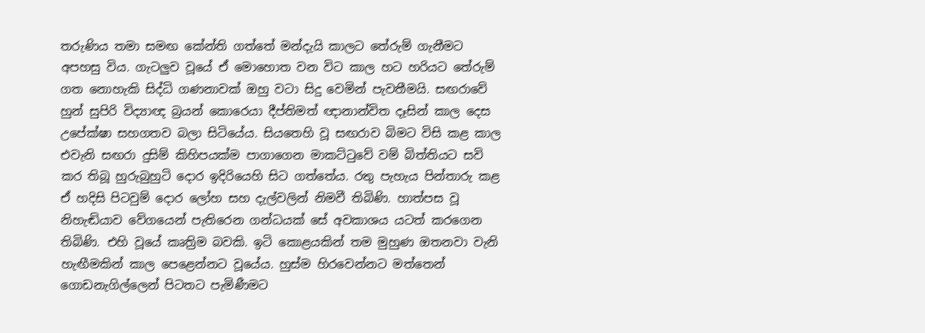තරුණිය තමා සමඟ කේන්ති ගත්තේ මන්දැයි කාලට තේරුම් ගැනීමට අපහසු විය. ගැටලුව වූයේ ඒ මොහොත වන විට කාල හට හරියට තේරුම් ගත නොහැකි සිද්ධි ගණනාවක් ඔහු වටා සිදු වෙමින් පැවතීමයි. සඟරාවේ හුන් සුපිරි විද්‍යාඥ බ්‍රයන් කොරෙයා දීප්තිමත් ඥානාන්විත දෑසින් කාල දෙස උපේක්ෂා සහගතව බලා සිටියේය. සියතෙහි වූ සඟරාව බිමට විසි කළ කාල එවැනි සඟරා දුසිම් කිහිපයක්ම පාගාගෙන මාකට්ටුවේ වම් බිත්තියට සවි කර තිබූ හුරුබුහුටි දොර ඉදිරියෙහි සිට ගත්තේය. රතු පැහැය පින්තාරු කළ ඒ හදිසි පිටවුම් දොර ලෝහ සහ දැල්වලින් නිමවී තිබිණි. හාත්පස වූ නිහැඬියාව වේගයෙන් පැතිරෙන ගන්ධයක් සේ අවකාශය යටත් කරගෙන තිබිණි. එහි වූයේ කෘත්‍රිම බවකි. ඉටි කොළයකින් තම මුහුණ ඔතනවා වැනි හැඟීමකින් කාල පෙළෙන්නට වූයේය. හුස්ම හිරවෙන්නට මත්තෙන් ගොඩනැගිල්ලෙන් පිටතට පැමිණීමට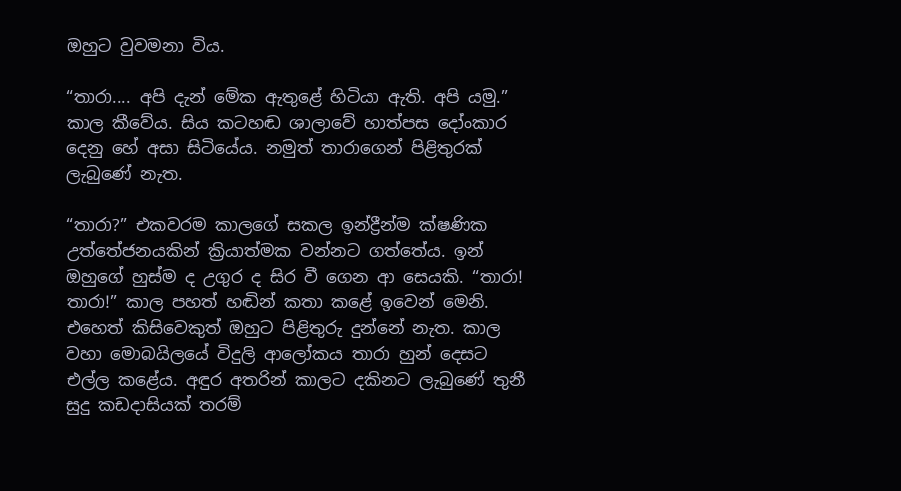ඔහුට වුවමනා විය.

“තාරා.... අපි දැන් මේක ඇතුළේ හිටියා ඇති. අපි යමු.” කාල කීවේය. සිය කටහඬ ශාලාවේ හාත්පස දෝංකාර දෙනු හේ අසා සිටියේය. නමුත් තාරාගෙන් පිළිතුරක් ලැබුණේ නැත.

“තාරා?” එකවරම කාලගේ සකල ඉන්ද්‍රීන්ම ක්ෂණික උත්තේජනයකින් ක්‍රියාත්මක වන්නට ගත්තේය. ඉන් ඔහුගේ හුස්ම ද උගුර ද සිර වී ගෙන ආ සෙයකි. “තාරා! තාරා!” කාල පහත් හඬින් කතා කළේ ඉවෙන් මෙනි. එහෙත් කිසිවෙකුත් ඔහුට පිළිතුරු දුන්නේ නැත. කාල වහා මොබයිලයේ විදුලි ආලෝකය තාරා හුන් දෙසට එල්ල කළේය. අඳුර අතරින් කාලට දකිනට ලැබුණේ තුනී සුදු කඩදාසියක් තරම්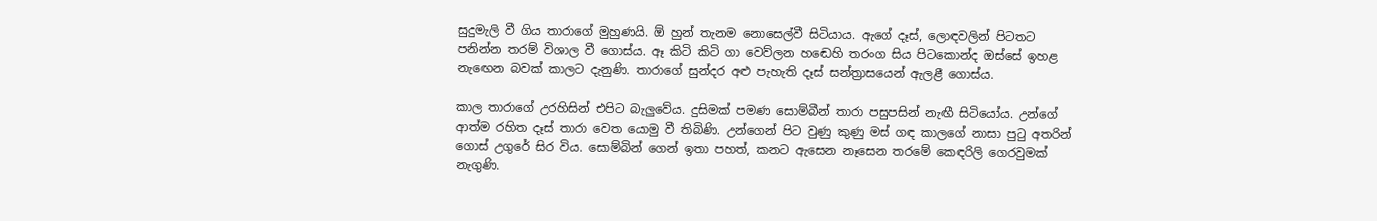සුදුමැලි වී ගිය තාරාගේ මුහුණයි. ඕ හුන් තැනම නොසෙල්වී සිටියාය. ඇගේ දෑස්, ලොඳවලින් පිටතට පනින්න තරම් විශාල වී ගොස්ය. ඈ කිටි කිටි ගා වෙව්ලන හඬෙහි තරංග සිය පිටකොන්ද ඔස්සේ ඉහළ නැඟෙන බවක් කාලට දැනුණි. තාරාගේ සුන්දර අළු පැහැති දෑස් සන්ත්‍රාසයෙන් ඇලළී ගොස්ය.

කාල තාරාගේ උරහිසින් එපිට බැලුවේය. දුසිමක් පමණ සොම්බීන් තාරා පසුපසින් නැඟී සිටියෝය. උන්ගේ ආත්ම රහිත දෑස් තාරා වෙත යොමු වී තිබිණි. උන්ගෙන් පිට වුණු කුණු මස් ගඳ කාලගේ නාසා පුටු අතරින් ගොස් උගුරේ සිර විය. සොම්බින් ගෙන් ඉතා පහත්, කනට ඇසෙන නෑසෙන තරමේ කෙඳරිලි ගෙරවුමක් නැගුණි.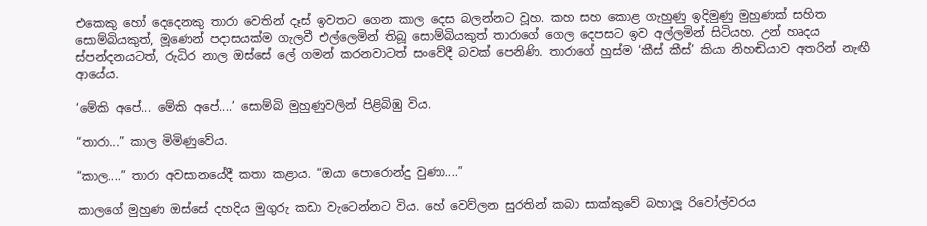එකෙකු හෝ දෙදෙනකු තාරා වෙතින් දෑස් ඉවතට ගෙන කාල දෙස බලන්නට වූහ. කහ සහ කොළ ගැහුණු ඉදිමුණු මුහුණක් සහිත සොම්බියකුත්, මූණෙන් පදාසයක්ම ගැලවී එල්ලෙමින් තිබූ සොම්බියකුත් තාරාගේ ගෙල දෙපසට ඉව අල්ලමින් සිටියහ. උන් හෘදය ස්පන්දනයටත්, රුධිර නාල ඔස්සේ ලේ ගමන් කරනවාටත් සංවේදී බවක් පෙනිණි. තාරාගේ හුස්ම ‘කීස් කීස්’ කියා නිහඬියාව අතරින් නැඟී ආයේය.

‘මේකි අපේ... මේකි අපේ....’ සොම්බි මුහුණුවලින් පිළිබිඹු විය.

“තාරා...” කාල මිමිණුවේය.

“කාල....” තාරා අවසානයේදී කතා කළාය. “ඔයා පොරොන්දු වුණා....”

කාලගේ මුහුණ ඔස්සේ දහදිය මුගුරු කඩා වැටෙන්නට විය. හේ වෙව්ලන සුරතින් කබා සාක්කුවේ බහාලූ රිවෝල්වරය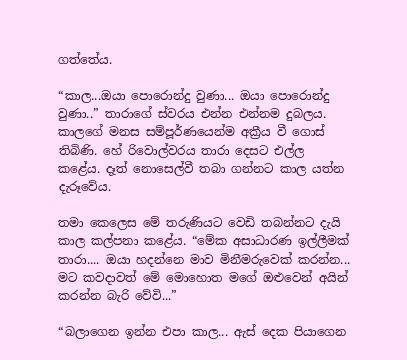ගත්තේය.

“කාල...ඔයා පොරොන්දු වුණා... ඔයා පොරොන්දු වුණා..” තාරාගේ ස්වරය එන්න එන්නම දුබලය. කාලගේ මනස සම්පූර්ණයෙන්ම අක්‍රීය වී ගොස් තිබිණි. හේ රිවොල්වරය තාරා දෙසට එල්ල කළේය. දෑත් නොසෙල්වී තබා ගන්නට කාල යත්න දැරූවේය.

තමා කෙලෙස මේ තරුණියට වෙඩි තබන්නට දැයි කාල කල්පනා කළේය. “මේක අසාධාරණ ඉල්ලීමක් තාරා.... ඔයා හදන්නෙ මාව මිනීමරුවෙක් කරන්න... මට කවදාවත් මේ මොහොත මගේ ඔළුවෙන් අයින් කරන්න බැරි වේවි...”

“බලාගෙන ඉන්න එපා කාල... ඇස් දෙක පියාගෙන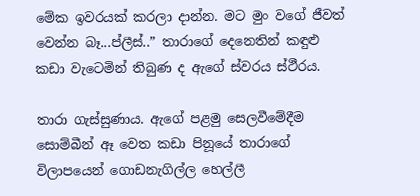මේක ඉවරයක් කරලා දාන්න. මට මුං වගේ ජීවත් වෙන්න බෑ...ප්ලීස්..” තාරාගේ දෙනෙතින් කඳුළු කඩා වැටෙමින් තිබුණ ද ඇගේ ස්වරය ස්ථීරය.

තාරා ගැස්සුණාය. ඇගේ පළමු සෙලවීමේදීම සොම්බීන් ඈ වෙත කඩා පිනූයේ තාරාගේ විලාපයෙන් ගොඩනැගිල්ල හෙල්ලී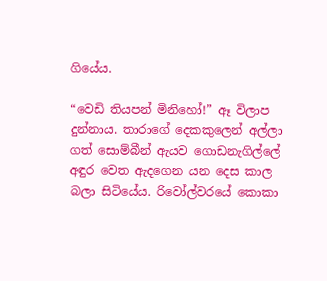ගියේය.

“වෙඩි තියපන් මිනිහෝ!” ඈ විලාප දුන්නාය. තාරාගේ දෙකකුලෙන් අල්ලා ගත් සොම්බීන් ඇයව ගොඩනැගිල්ලේ අඳුර වෙත ඇදගෙන යන දෙස කාල බලා සිටියේය. රිවෝල්වරයේ කොකා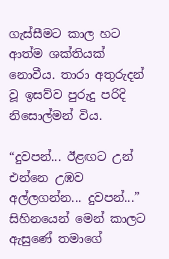ගැස්සීමට කාල හට ආත්ම ශක්තියක් නොවීය. තාරා අතුරුදන් වූ ඉසව්ව පුරුදු පරිදි නිසොල්මන් විය.

“දුවපන්... ඊළඟට උන් එන්නෙ උඹව අල්ලගන්න... දුවපන්...” සිහිනයෙන් මෙන් කාලට ඇසුණේ තමාගේ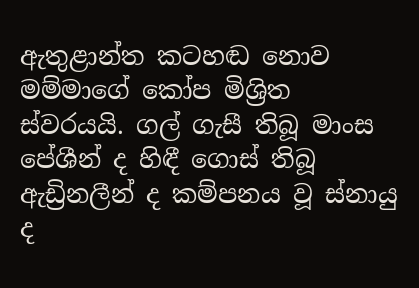ඇතුළාන්ත කටහඬ නොව මම්මාගේ කෝප මිශ්‍රිත ස්වරයයි. ගල් ගැසී තිබූ මාංස පේශීන් ද හිඳී ගොස් තිබූ ඇඩ්‍රිනලීන් ද කම්පනය වූ ස්නායු ද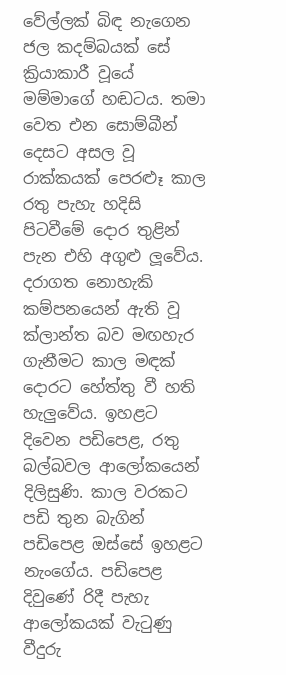වේල්ලක් බිඳ නැගෙන ජල කදම්බයක් සේ ක්‍රියාකාරී වූයේ මම්මාගේ හඬටය. තමා වෙත එන සොම්බීන් දෙසට අසල වූ රාක්කයක් පෙරළූ කාල රතු පැහැ හදිසි පිටවීමේ දොර තුළින් පැන එහි අගුළු ලූවේය. දරාගත නොහැකි කම්පනයෙන් ඇති වූ ක්ලාන්ත බව මඟහැර ගැනීමට කාල මඳක් දොරට හේත්තු වී හති හැලුවේය. ඉහළට දිවෙන පඩිපෙළ, රතු බල්බවල ආලෝකයෙන් දිලිසුණි. කාල වරකට පඩි තුන බැගින් පඩිපෙළ ඔස්සේ ඉහළට නැංගේය. පඩිපෙළ දිවුණේ රිදී පැහැ ආලෝකයක් වැටුණු වීදුරු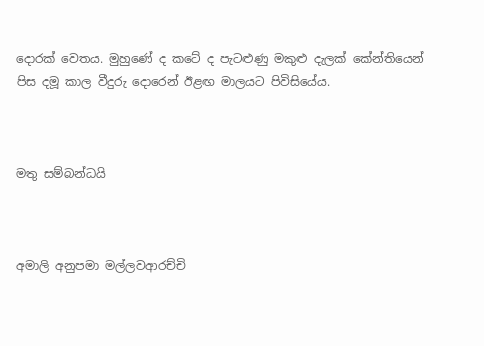දොරක් වෙතය. මුහුණේ ද කටේ ද පැටළුණු මකුළු දැලක් කේන්තියෙන් පිස දමූ කාල වීදුරු දොරෙන් ඊළඟ මාලයට පිවිසියේය.



මතු සම්බන්ධයි



අමාලි අනුපමා මල්ලවආරච්චි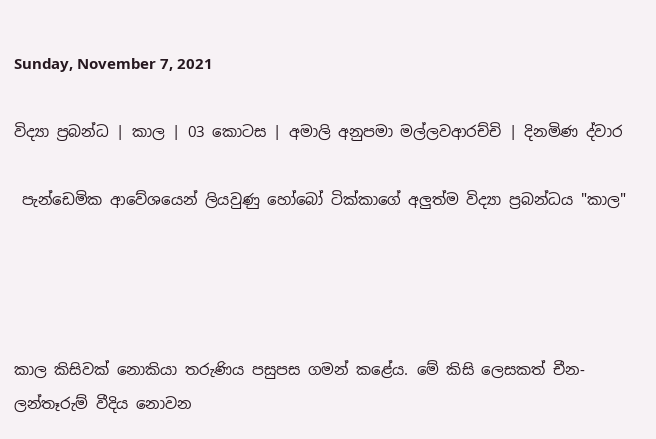Sunday, November 7, 2021

විද්‍යා ප්‍රබන්ධ | කාල | 03 කොටස | අමාලි අනුපමා මල්ලවආරච්චි | දිනමිණ ද්වාර

 පැන්ඩෙමික ආවේශයෙන් ලියවුණු හෝබෝ ටික්කාගේ අලුත්ම විද්‍යා ප්‍රබන්ධය "කාල"




කාල කිසිවක් නොකියා තරුණිය පසුපස ගමන් කළේය. මේ කිසි ලෙසකත් චීන-ලන්තෑරුම් වීදිය නොවන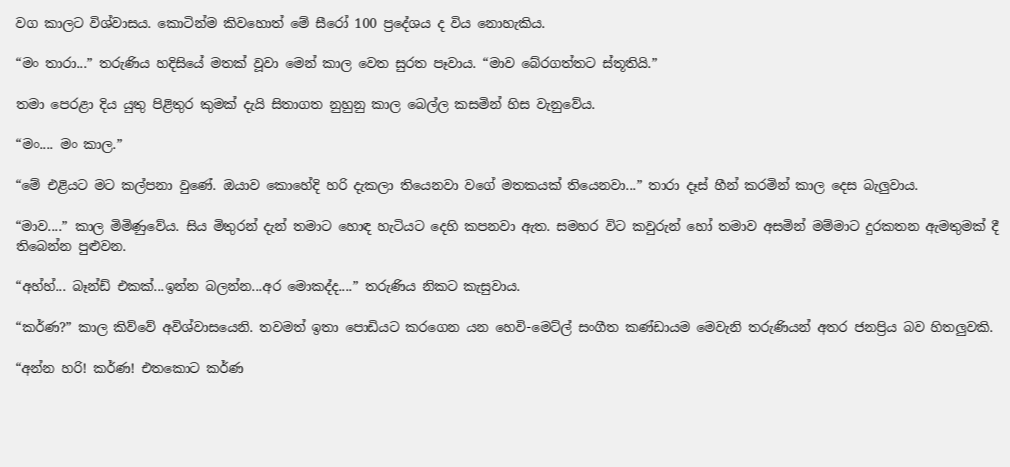වග කාලට විශ්වාසය. කොටින්ම කිවහොත් මේ සීරෝ 100 ප්‍රදේශය ද විය නොහැකිය.

“මං තාරා...” තරුණිය හදිසියේ මතක් වූවා මෙන් කාල වෙත සුරත පෑවාය. “මාව බේරගත්තට ස්තූතියි.”

තමා පෙරළා දිය යුතු පිළිතුර කුමක් දැයි සිතාගත නුහුනු කාල බෙල්ල කසමින් හිස වැනුවේය.

“මං.... මං කාල.”

“මේ එළියට මට කල්පනා වුණේ. ඔයාව කොහේදි හරි දැකලා තියෙනවා වගේ මතකයක් තියෙනවා...” තාරා දෑස් හීන් කරමින් කාල දෙස බැලුවාය.

“මාව....” කාල මිමිණුවේය. සිය මිතුරන් දැන් තමාට හොඳ හැටියට දෙහි කපනවා ඇත. සමහර විට කවුරුන් හෝ තමාව අසමින් මම්මාට දුරකතන ඇමතුමක් දී තිබෙන්න පුළුවන.

“අහ්හ්... බෑන්ඩ් එකක්...ඉන්න බලන්න...අර මොකද්ද....” තරුණිය නිකට කැසුවාය.

“කර්ණ?” කාල කිව්වේ අවිශ්වාසයෙනි. තවමත් ඉතා පොඩියට කරගෙන යන හෙවි-මෙට්ල් සංගීත කණ්ඩායම මෙවැනි තරුණියන් අතර ජනප්‍රිය බව හිතලුවකි.

“අන්න හරි! කර්ණ! එතකොට කර්ණ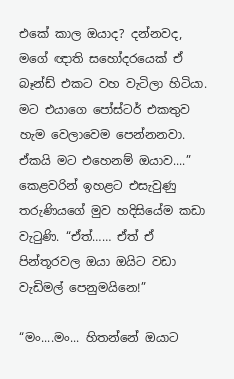එකේ කාල ඔයාද? දන්නවද, මගේ ඥාති සහෝදරයෙක් ඒ බෑන්ඩ් එකට වහ වැටිලා හිටියා. මට එයාගෙ පෝස්ටර් එකතුව හැම වෙලාවෙම පෙන්නනවා. ඒකයි මට එහෙනම් ඔයාව....” කෙළවරින් ඉහළට එසැවුණු තරුණියගේ මුව හදිසියේම කඩා වැටුණි. “ඒත්…… ඒත් ඒ පින්තූරවල ඔයා ඔයිට වඩා වැඩිමල් පෙනුමයිනෙ!”

“මං....මං... හිතන්නේ ඔයාට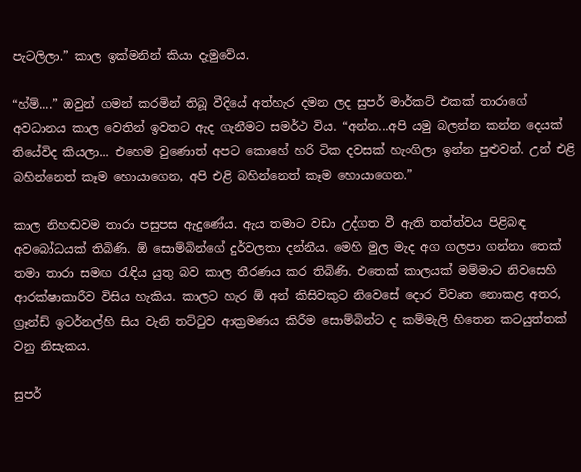පැටලිලා.” කාල ඉක්මනින් කියා දැමුවේය.

“හ්ම්....” ඔවුන් ගමන් කරමින් තිබූ වීදියේ අත්හැර දමන ලද සුපර් මාර්කට් එකක් තාරාගේ අවධානය කාල වෙතින් ඉවතට ඇද ගැනීමට සමර්ථ විය. “අන්න...අපි යමු බලන්න කන්න දෙයක් තියේවිද කියලා... එහෙම වුණොත් අපට කොහේ හරි ටික දවසක් හැංගිලා ඉන්න පුළුවන්. උන් එළි බහින්නෙත් කෑම හොයාගෙන, අපි එළි බහින්නෙත් කෑම හොයාගෙන.”

කාල නිහඬවම තාරා පසුපස ඇදුණේය. ඇය තමාට වඩා උද්ගත වී ඇති තත්ත්වය පිළිබඳ අවබෝධයක් තිබිණි. ඕ සොම්බින්ගේ දුර්වලතා දන්නීය. මෙහි මුල මැද අග ගලපා ගන්නා තෙක් තමා තාරා සමඟ රැඳිය යුතු බව කාල තීරණය කර තිබිණි. එතෙක් කාලයක් මම්මාට නිවසෙහි ආරක්ෂාකාරීව විසිය හැකිය. කාලට හැර ඕ අන් කිසිවකුට නිවෙසේ දොර විවෘත නොකළ අතර, ග්‍රෑන්ඩ් ඉටර්නල්හි සිය වැනි තට්ටුව ආක්‍රමණය කිරීම සොම්බින්ට ද කම්මැලි හිතෙන කටයුත්තක් වනු නිසැකය.

සුපර්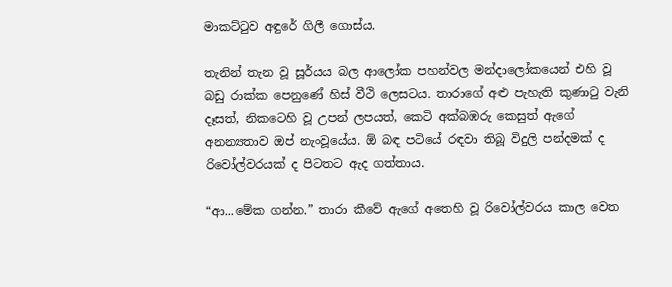මාකට්ටුව අඳුරේ ගිලී ගොස්ය.

තැනින් තැන වූ සූර්යය බල ආලෝක පහන්වල මන්දාලෝකයෙන් එහි වූ බඩු රාක්ක පෙනුණේ හිස් වීථි ලෙසටය. තාරාගේ අළු පැහැති කුණාටු වැනි දෑසත්, නිකටෙහි වූ උපන් ලපයත්, කෙටි අක්බඹරු කෙසුත් ඇගේ අනන්‍යතාව ඔප් නැංවූයේය. ඕ බඳ පටියේ රඳවා තිබූ විදුලි පන්දමක් ද රිවෝල්වරයක් ද පිටතට ඇද ගත්තාය.

“ආ...මේක ගන්න.” තාරා කීවේ ඇගේ අතෙහි වූ රිවෝල්වරය කාල වෙත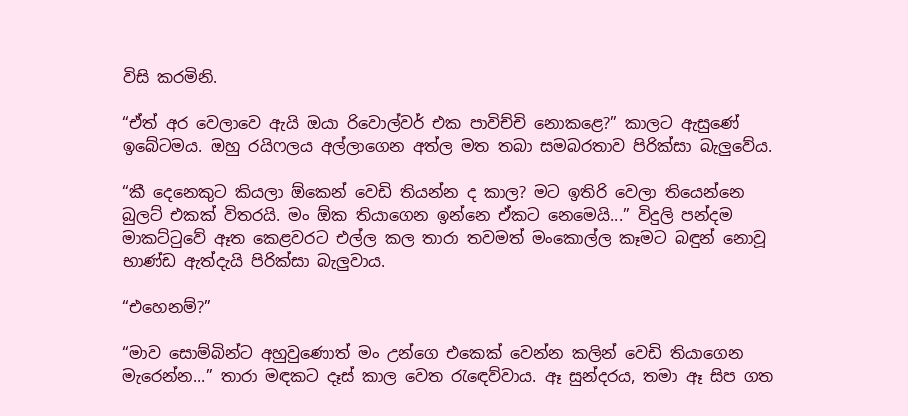විසි කරමිනි.

“ඒත් අර වෙලාවෙ ඇයි ඔයා රිවොල්වර් එක පාවිච්චි නොකළෙ?” කාලට ඇසුණේ ඉබේටමය. ඔහු රයිෆලය අල්ලාගෙන අත්ල මත තබා සමබරතාව පිරික්සා බැලුවේය.

“කී දෙනෙකුට කියලා ඕකෙන් වෙඩි තියන්න ද කාල? මට ඉතිරි වෙලා තියෙන්නෙ බුලට් එකක් විතරයි. මං ඕක තියාගෙන ඉන්නෙ ඒකට නෙමෙයි...” විදුලි පන්දම මාකට්ටුවේ ඈත කෙළවරට එල්ල කල තාරා තවමත් මංකොල්ල කෑමට බඳුන් නොවූ භාණ්ඩ ඇත්දැයි පිරික්සා බැලුවාය.

“එහෙනම්?”

“මාව සොම්බින්ට අහුවුණොත් මං උන්ගෙ එකෙක් වෙන්න කලින් වෙඩි තියාගෙන මැරෙන්න...” තාරා මඳකට දෑස් කාල වෙත රැඳෙව්වාය. ඈ සුන්දරය, තමා ඈ සිප ගත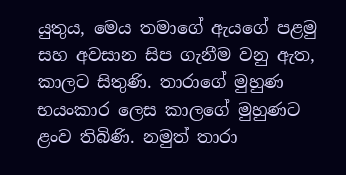යුතුය, මෙය තමාගේ ඇයගේ පළමු සහ අවසාන සිප ගැනීම වනු ඇත, කාලට සිතුණි. තාරාගේ මුහුණ භයංකාර ලෙස කාලගේ මුහුණට ළංව තිබිණි. නමුත් තාරා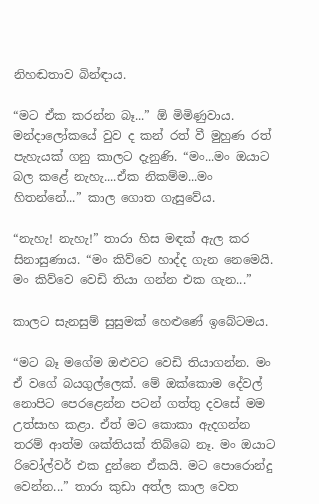නිහඬතාව බින්ඳාය.

“මට ඒක කරන්න බෑ...” ඕ මිමිණුවාය. මන්දාලෝකයේ වුව ද කන් රත් වී මුහුණ රත් පැහැයක් ගනු කාලට දැනුණි. “මං...මං ඔයාට බල කළේ නැහැ....ඒක නිකම්ම...මං හිතන්නේ...” කාල ගොත ගැසුවේය.

“නැහැ! නැහැ!” තාරා හිස මඳක් ඇල කර සිනාසුණාය. “මං කිව්වෙ හාද්ද ගැන නෙමෙයි. මං කිව්වෙ වෙඩි තියා ගන්න එක ගැන...”

කාලට සැනසුම් සුසුමක් හෙළුණේ ඉබේටමය.

“මට බෑ මගේම ඔළුවට වෙඩි තියාගන්න. මං ඒ වගේ බයගුල්ලෙක්. මේ ඔක්කොම දේවල් නොපිට පෙරළෙන්න පටන් ගත්තු දවසේ මම උත්සාහ කළා. ඒත් මට කොකා ඇදගන්න තරම් ආත්ම ශක්තියක් තිබ්බෙ නෑ. මං ඔයාට රිවෝල්වර් එක දුන්නෙ ඒකයි. මට පොරොන්දු වෙන්න...” තාරා කුඩා අත්ල කාල වෙත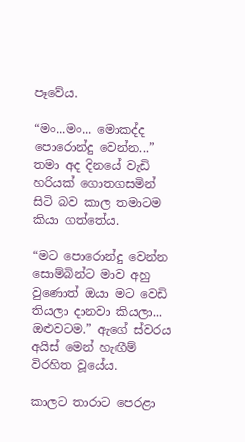පෑවේය.

“මං...මං... මොකද්ද පොරොන්දු වෙන්න...” තමා අද දිනයේ වැඩි හරියක් ගොතගසමින් සිටි බව කාල තමාටම කියා ගත්තේය.

“මට පොරොන්දු වෙන්න සොම්බින්ට මාව අහු වුණොත් ඔයා මට වෙඩි තියලා දානවා කියලා... ඔළුවටම.” ඇගේ ස්වරය අයිස් මෙන් හැඟීම් විරහිත වූයේය.

කාලට තාරාට පෙරළා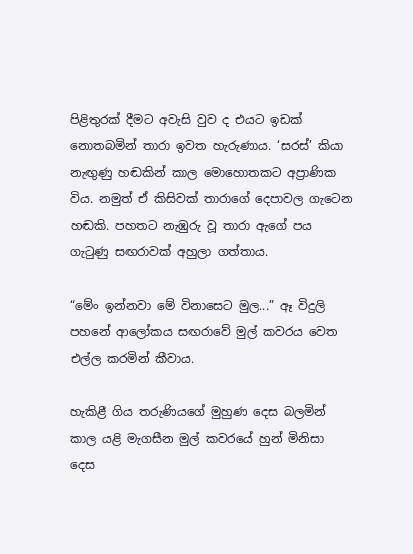පිළිතුරක් දීමට අවැසි වුව ද එයට ඉඩක් නොතබමින් තාරා ඉවත හැරුණාය. ‘සරස්’ කියා නැඟුණු හඬකින් කාල මොහොතකට අප්‍රාණික විය. නමුත් ඒ කිසිවක් තාරාගේ දෙපාවල ගැටෙන හඬකි. පහතට නැඹුරු වූ තාරා ඇගේ පය ගැටුණු සඟරාවක් අහුලා ගත්තාය.

“මේං ඉන්නවා මේ විනාසෙට මුල...” ඈ විදුලි පහනේ ආලෝකය සඟරාවේ මුල් කවරය වෙත එල්ල කරමින් කීවාය.

හැකිළී ගිය තරුණියගේ මුහුණ දෙස බලමින් කාල යළි මැගසීන මුල් කවරයේ හුන් මිනිසා දෙස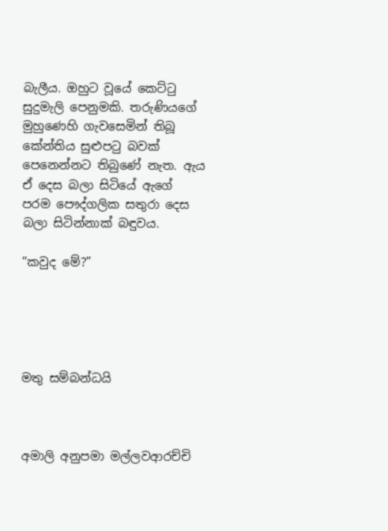බැලීය. ඔහුට වූයේ කෙට්ටු සුදුමැලි පෙනුමකි. තරුණියගේ මුහුණෙහි ගැවසෙමින් තිබූ කේන්තිය සුළුපටු බවක් පෙනෙන්නට තිබුණේ නැත. ඇය ඒ දෙස බලා සිටියේ ඇගේ පරම පෞද්ගලික සතුරා දෙස බලා සිටින්නාක් බඳුවය.

“කවුද මේ?”





මතු සම්බන්ධයි



අමාලි අනුපමා මල්ලවආරච්චි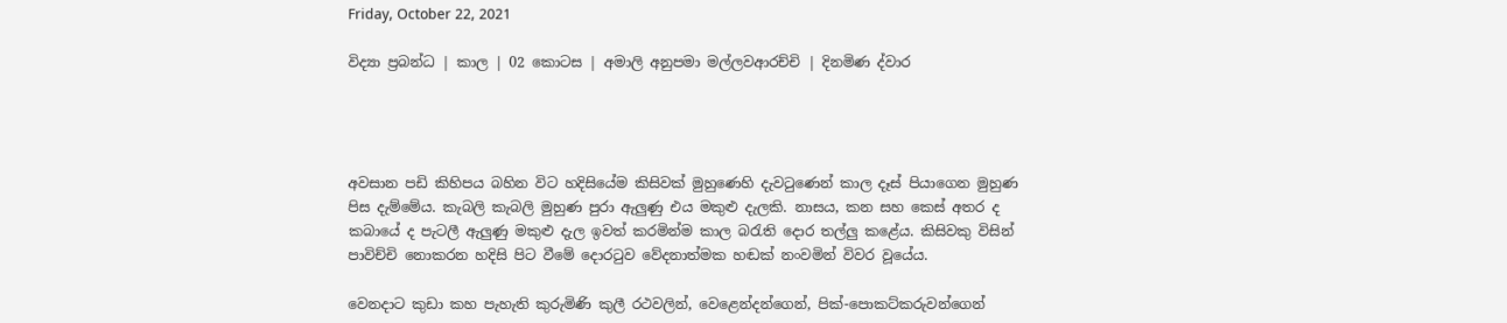Friday, October 22, 2021

විද්‍යා ප්‍රබන්ධ | කාල | 02 කොටස | අමාලි අනුපමා මල්ලවආරච්චි | දිනමිණ ද්වාර




අවසාන පඩි කිහිපය බහින විට හදිසියේම කිසිවක් මුහුණෙහි දැවටුණෙන් කාල දෑස් පියාගෙන මුහුණ පිස දැම්මේය. කැබලි කැබලි මුහුණ පුරා ඇලුණු එය මකුළු දැලකි. නාසය, කන සහ කෙස් අතර ද කබායේ ද පැටලී ඇලුණු මකුළු දැල ඉවත් කරමින්ම කාල බරැති දොර තල්ලු කළේය. කිසිවකු විසින් පාවිච්චි නොකරන හදිසි පිට වීමේ දොරටුව වේදනාත්මක හඬක් නංවමින් විවර වූයේය.

වෙනදාට කුඩා කහ පැහැති කුරුමිණි කුලී රථවලින්, වෙළෙන්දන්ගෙන්, පික්-පොකට්කරුවන්ගෙන්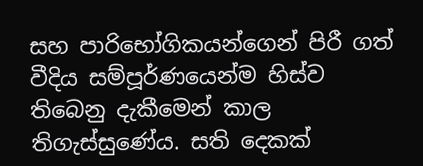සහ පාරිභෝගිකයන්ගෙන් පිරී ගත් වීදිය සම්පූර්ණයෙන්ම හිස්ව තිබෙනු දැකීමෙන් කාල තිගැස්සුණේය. සති දෙකක්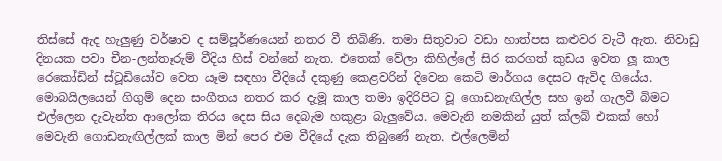තිස්සේ ඇද හැලුණු වර්ෂාව ද සම්පූර්ණයෙන් නතර වී තිබිණි. තමා සිතුවාට වඩා හාත්පස කළුවර වැටී ඇත. නිවාඩු දිනයක පවා චීන-ලන්තෑරුම් වීදිය හිස් වන්නේ නැත. එතෙක් වේලා කිහිල්ලේ සිර කරගත් කුඩය ඉවත ලූ කාල රෙකෝඩින් ස්ටූඩියෝව වෙත යෑම සඳහා වීදියේ දකුණු කෙළවරින් දිවෙන කෙටි මාර්ගය දෙසට ඇවිද ගියේය. මොබයිලයෙන් ගිගුම් දෙන සංගීතය නතර කර දැමූ කාල තමා ඉදිරිපිට වූ ගොඩනැඟිල්ල සහ ඉන් ගැලවී බිමට එල්ලෙන දැවැන්ත ආලෝක තිරය දෙස සිය දෙබැම හකුළා බැලුවේය. මෙවැනි නමකින් යුත් ක්ලබ් එකක් හෝ මෙවැනි ගොඩනැඟිල්ලක් කාල මින් පෙර එම වීදියේ දැක තිබුණේ නැත. එල්ලෙමින්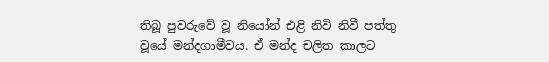තිබූ පුවරුවේ වූ නියෝන් එළි නිවි නිවී පත්තු වූයේ මන්දගාමීවය. ඒ මන්ද චලිත කාලට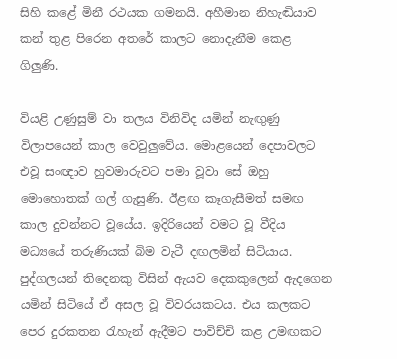සිහි කළේ මිනී රථයක ගමනයි. අහීමාන නිහැඬියාව කන් තුළ පිරෙන අතරේ කාලට නොදැනීම කෙළ ගිලුණි.

වියළි උණුසුම් වා තලය විනිවිද යමින් නැඟුණු විලාපයෙන් කාල වෙවුලුවේය. මොළයෙන් දෙපාවලට එවූ සංඥාව හුවමාරුවට පමා වූවා සේ ඔහු මොහොතක් ගල් ගැසුණි. ඊළඟ කෑගැසීමත් සමඟ කාල දුවන්නට වූයේය. ඉදිරියෙන් වමට වූ වීදිය මධ්‍යයේ තරුණියක් බිම වැටී දඟලමින් සිටියාය. පුද්ගලයන් තිදෙනකු විසින් ඇයව දෙකකුලෙන් ඇදගෙන යමින් සිටියේ ඒ අසල වූ විවරයකටය. එය කලකට පෙර දුරකතන රැහැන් ඇදීමට පාවිච්චි කළ උමඟකට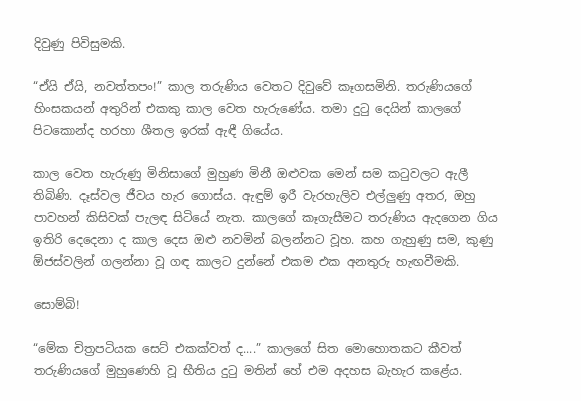දිවුණු පිවිසුමකි.

“ඒයි ඒයි, නවත්තපං!” කාල තරුණිය වෙතට දිවුවේ කෑගසමිනි. තරුණියගේ හිංසකයන් අතුරින් එකකු කාල වෙත හැරුණේය. තමා දුටු දෙයින් කාලගේ පිටකොන්ද හරහා ශීතල ඉරක් ඇඳී ගියේය.

කාල වෙත හැරුණු මිනිසාගේ මුහුණ මිනී ඔළුවක මෙන් සම කටුවලට ඇලී තිබිණි. දෑස්වල ජීවය හැර ගොස්ය. ඇඳුම් ඉරී වැරහැලිව එල්ලුණු අතර, ඔහු පාවහන් කිසිවක් පැලඳ සිටියේ නැත. කාලගේ කෑගැසීමට තරුණිය ඇදගෙන ගිය ඉතිරි දෙදෙනා ද කාල දෙස ඔළු නවමින් බලන්නට වූහ. කහ ගැහුණු සම, කුණු ඕජස්වලින් ගලන්නා වූ ගඳ කාලට දුන්නේ එකම එක අනතුරු හැඟවීමකි.

සොම්බි!

“මේක චිත්‍රපටියක සෙට් එකක්වත් ද....” කාලගේ සිත මොහොතකට කීවත් තරුණියගේ මුහුණෙහි වූ භීතිය දුටු මතින් හේ එම අදහස බැහැර කළේය.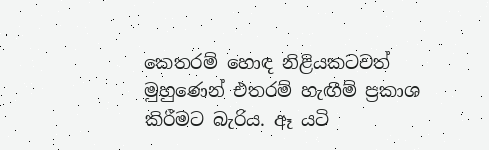කෙතරම් හොඳ නිළියකටවත් මුහුණෙන් එතරම් හැඟීම් ප්‍රකාශ කිරීමට බැරිය. ඈ යටි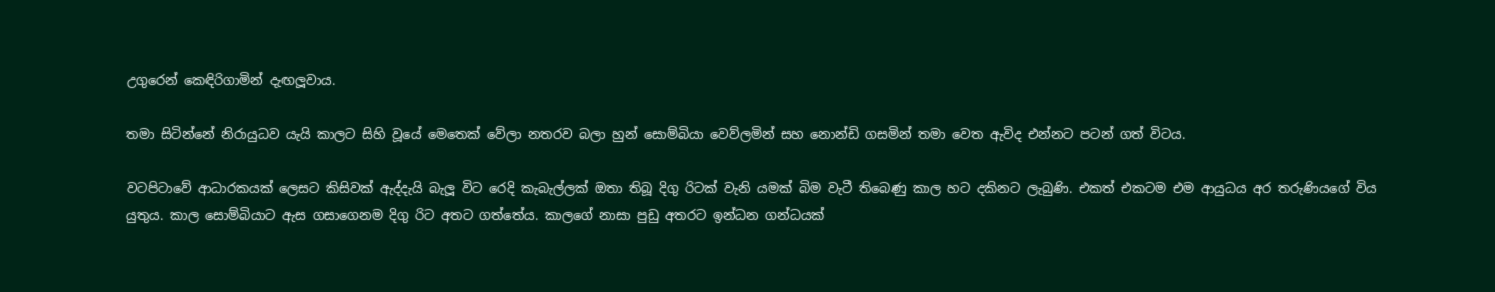උගුරෙන් කෙඳිරිගාමින් දැඟලූවාය.

තමා සිටින්නේ නිරායුධව යැයි කාලට සිහි වූයේ මෙතෙක් වේලා නතරව බලා හුන් සොම්බියා වෙව්ලමින් සහ නොන්ඩි ගසමින් තමා වෙත ඇවිද එන්නට පටන් ගත් විටය.

වටපිටාවේ ආධාරකයක් ලෙසට කිසිවක් ඇද්දැයි බැලූ විට රෙදි කැබැල්ලක් ඔතා තිබූ දිගු රිටක් වැනි යමක් බිම වැටී තිබෙණු කාල හට දකිනට ලැබුණි. එකත් එකටම එම ආයුධය අර තරුණියගේ විය යුතුය. කාල සොම්බියාට ඇස ගසාගෙනම දිගු රිට අතට ගත්තේය. කාලගේ නාසා පුඩු අතරට ඉන්ධන ගන්ධයක්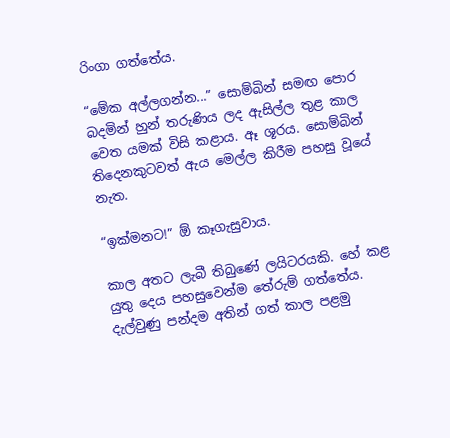රිංගා ගත්තේය.

“මේක අල්ලගන්න...” සොම්බින් සමඟ පොර බදමින් හුන් තරුණිය ලද ඇසිල්ල තුළ කාල වෙත යමක් විසි කළාය. ඈ ශූරය. සොම්බින් තිදෙනකුටවත් ඇය මෙල්ල කිරීම පහසු වූයේ නැත.

“ඉක්මනට!” ඕ කෑගැසුවාය.

කාල අතට ලැබී තිබුණේ ලයිටරයකි. හේ කළ යුතු දෙය පහසුවෙන්ම තේරුම් ගත්තේය. දැල්වුණු පන්දම අතින් ගත් කාල පළමු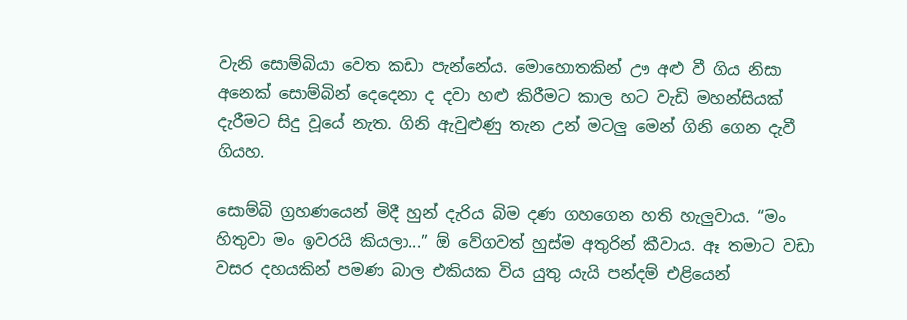වැනි සොම්බියා වෙත කඩා පැන්නේය. මොහොතකින් ඌ අළු වී ගිය නිසා අනෙක් සොම්බින් දෙදෙනා ද දවා හළු කිරීමට කාල හට වැඩි මහන්සියක් දැරීමට සිදු වූයේ නැත. ගිනි ඇවුළුණු තැන උන් මටලු මෙන් ගිනි ගෙන දැවී ගියහ.

සොම්බි ග්‍රහණයෙන් මිදී හුන් දැරිය බිම දණ ගහගෙන හති හැලුවාය. “මං හිතුවා මං ඉවරයි කියලා...” ඕ වේගවත් හුස්ම අතුරින් කීවාය. ඈ තමාට වඩා වසර දහයකින් පමණ බාල එකියක විය යුතු යැයි පන්දම් එළියෙන්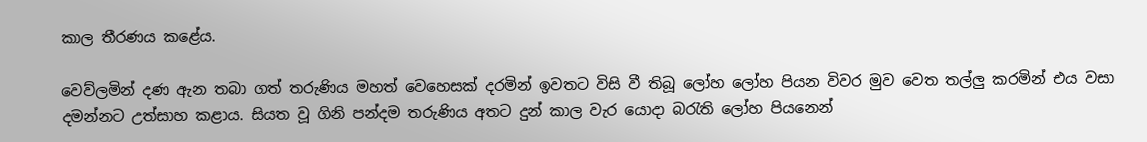කාල තීරණය කළේය.

වෙව්ලමින් දණ ඇන තබා ගත් තරුණිය මහත් වෙහෙසක් දරමින් ඉවතට විසි වී තිබූ ලෝහ ලෝහ පියන විවර මුව වෙත තල්ලු කරමින් එය වසා දමන්නට උත්සාහ කළාය. සියත වූ ගිනි පන්දම තරුණිය අතට දුන් කාල වැර යොදා බරැති ලෝහ පියනෙන්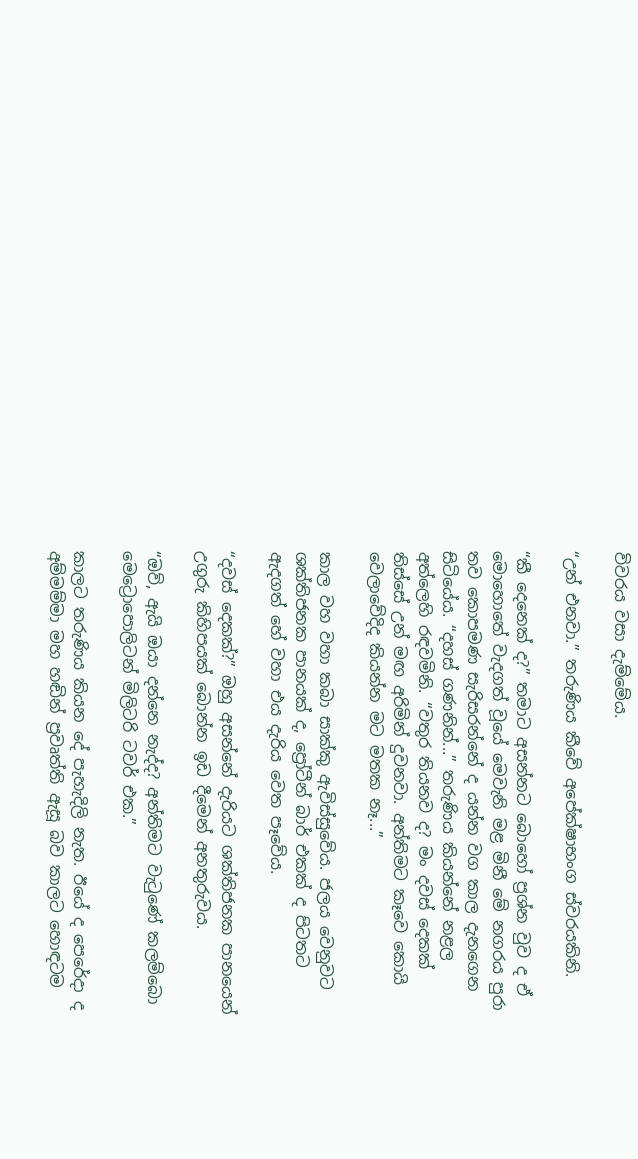විවරය වසා දැම්මේය.

“උන් එනවා.” තරුණිය කීවේ අපේක්ෂාභංග ස්වරයකිනි.

“කී දෙනෙක් ද?” තමාට අසන්නට බොහෝ ප්‍රශ්න වුව ද ඒ මොහොතේ වැදගත් වූයේ මෙවැනි මළ මිනී මේ නගරය පුරා තව කොපමණ සැරිසරන්නේ ද යන්න වග කාල දැනගෙන සිටියේය. “දහස් ගණනින්...” තරුණිය කියන්නේ නළල අත්ලෙහි රඳවමිනි. “වතුර තියනව ද? මං දවස් දෙකක් තිස්සේ උන් මඟ අරිමින් දුවනවා. අන්තිමට කෑවෙ කොයි වෙලාවේදිද කියන්න මට මතක නෑ...”

කාල වහ වහා කබා සාක්කු ඇවිස්සුවේය. ජලය වෙනුවට ශක්තිජනක පානයක් ද, ප්‍රෝටීන් බාර් එකක් ද පිටතට ඇදගත් හේ වහා එය දැරිය වෙත පෑවේය.

“දවස් දෙකක්?” ඔහු අසන්නේ දැරියට ශක්තිජනක පානයෙන් උගුරු කිහිපයක් බොන්න ඉඩ දීමෙන් අනතුරුවය.

“ඔව්, ඇයි ඔයා දන්නෙ නැද්ද? අන්තිමට වැටුණේ කලම්බො මෙට්‍රොපොලිටන් මිලිටරි ටවර් එක.”

කාලට තරුණිය කියන දේ පැහැදිලි නැත. ඊයේ ද පෙරේදා ද අම්මම්මා මහ හඬින් ප්‍රවෘත්ති ඇසූ බව කාලට හොඳටම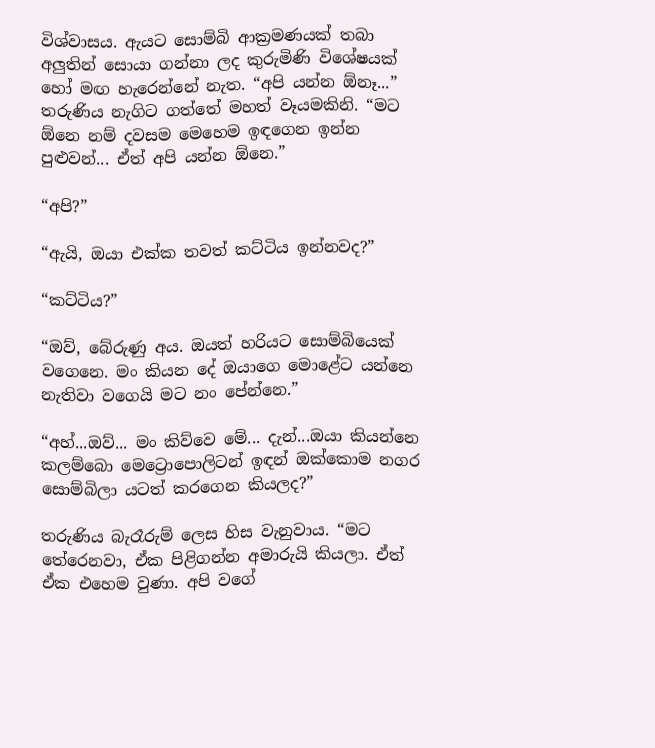විශ්වාසය. ඇයට සොම්බි ආක්‍රමණයක් තබා අලුතින් සොයා ගන්නා ලද කුරුමිණි විශේෂයක් හෝ මඟ හැරෙන්නේ නැත. “අපි යන්න ඕනෑ...” තරුණිය නැගිට ගත්තේ මහත් වෑයමකිනි. “මට ඕනෙ නම් දවසම මෙහෙම ඉඳගෙන ඉන්න පුළුවන්... ඒත් අපි යන්න ඕනෙ.”

“අපි?”

“ඇයි, ඔයා එක්ක තවත් කට්ටිය ඉන්නවද?”

“කට්ටිය?”

“ඔව්, බේරුණු අය. ඔයත් හරියට සොම්බියෙක් වගෙනෙ. මං කියන දේ ඔයාගෙ මොළේට යන්නෙ නැතිවා වගෙයි මට නං පේන්නෙ.”

“අහ්...ඔව්... මං කිව්වෙ මේ... දැන්...ඔයා කියන්නෙ කලම්බො මෙට්‍රොපොලිටන් ඉඳන් ඔක්කොම නගර සොම්බිලා යටත් කරගෙන කියලද?”

තරුණිය බැරෑරුම් ලෙස හිස වැනුවාය. “මට තේරෙනවා, ඒක පිළිගන්න අමාරුයි කියලා. ඒත් ඒක එහෙම වුණා. අපි වගේ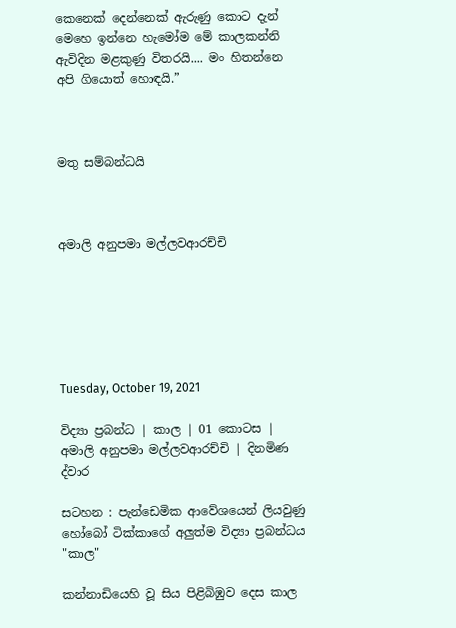කෙනෙක් දෙන්නෙක් ඇරුණු කොට දැන් මෙහෙ ඉන්නෙ හැමෝම මේ කාලකන්නි ඇවිදින මළකුණු විතරයි.... මං හිතන්නෙ අපි ගියොත් හොඳයි.”



මතු සම්බන්ධයි



අමාලි අනුපමා මල්ලවආරච්චි






Tuesday, October 19, 2021

විද්‍යා ප්‍රබන්ධ | කාල | 01 කොටස | අමාලි අනුපමා මල්ලවආරච්චි | දිනමිණ ද්වාර

සටහන : පැන්ඩෙමික ආවේශයෙන් ලියවුණු හෝබෝ ටික්කාගේ අලුත්ම විද්‍යා ප්‍රබන්ධය "කාල"

කන්නාඩියෙහි වූ සිය පිළිබිඹුව දෙස කාල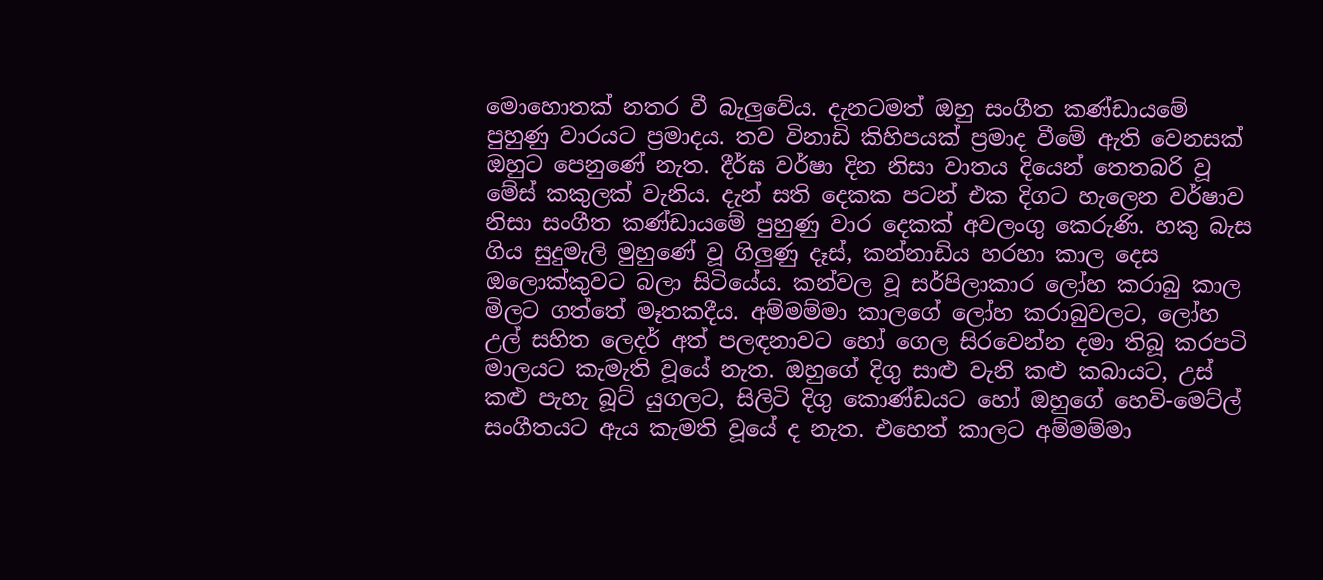මොහොතක් නතර වී බැලුවේය. දැනටමත් ඔහු සංගීත කණ්ඩායමේ පුහුණු වාරයට ප්‍රමාදය. තව විනාඩි කිහිපයක් ප්‍රමාද වීමේ ඇති වෙනසක් ඔහුට පෙනුණේ නැත. දීර්ඝ වර්ෂා දින නිසා වාතය දියෙන් තෙතබරි වූ මේස් කකුලක් වැනිය. දැන් සති දෙකක පටන් එක දිගට හැලෙන වර්ෂාව නිසා සංගීත කණ්ඩායමේ පුහුණු වාර දෙකක් අවලංගු කෙරුණි. හකු බැස ගිය සුදුමැලි මුහුණේ වූ ගිලුණු දෑස්, කන්නාඩිය හරහා කාල දෙස ඔලොක්කුවට බලා සිටියේය. කන්වල වූ සර්පිලාකාර ලෝහ කරාබු කාල මිලට ගත්තේ මෑතකදීය. අම්මම්මා කාලගේ ලෝහ කරාබුවලට, ලෝහ උල් සහිත ලෙදර් අත් පලඳනාවට හෝ ගෙල සිරවෙන්න දමා තිබූ කරපටි මාලයට කැමැති වූයේ නැත. ඔහුගේ දිගු සාළු වැනි කළු කබායට, උස් කළු පැහැ බූට් යුගලට, සිලිටි දිගු කොණ්ඩයට හෝ ඔහුගේ හෙවි-මෙට්ල් සංගීතයට ඇය කැමති වූයේ ද නැත. එහෙත් කාලට අම්මම්මා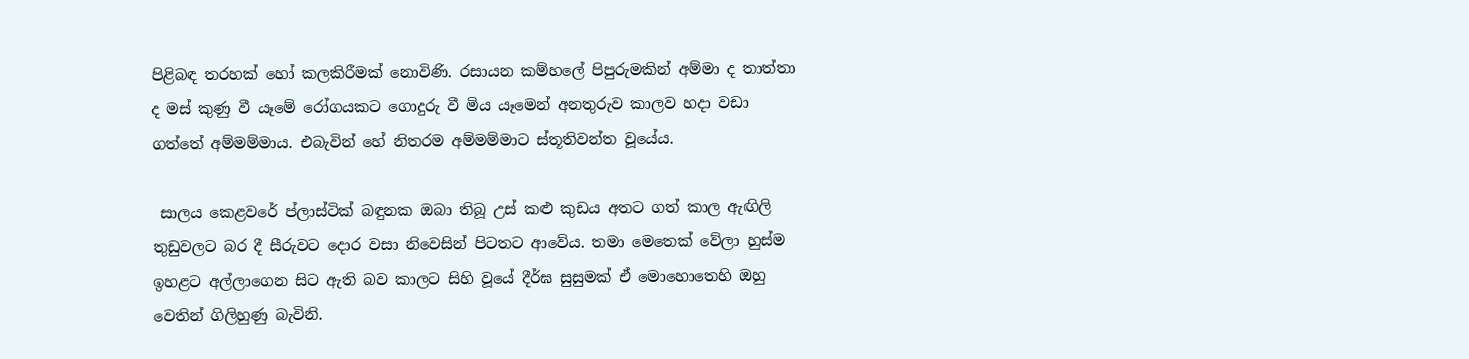පිළිබඳ තරහක් හෝ කලකිරීමක් නොවිණි. රසායන කම්හලේ පිපුරුමකින් අම්මා ද තාත්තා ද මස් කුණු වී යෑමේ රෝගයකට ගොදුරු වී මිය යෑමෙන් අනතුරුව කාලව හදා වඩා ගත්තේ අම්මම්මාය. එබැවින් හේ නිතරම අම්මම්මාට ස්තූතිවන්ත වූයේය.

 සාලය කෙළවරේ ප්ලාස්ටික් බඳුනක ඔබා තිබූ උස් කළු කුඩය අතට ගත් කාල ඇඟිලි තුඩුවලට බර දී සීරුවට දොර වසා නිවෙසින් පිටතට ආවේය. තමා මෙතෙක් වේලා හුස්ම ඉහළට අල්ලාගෙන සිට ඇති බව කාලට සිහි වූයේ දීර්ඝ සුසුමක් ඒ මොහොතෙහි ඔහු වෙතින් ගිලිහුණු බැවිනි.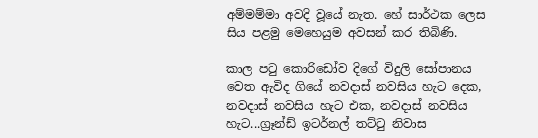අම්මම්මා අවදි වූයේ නැත. හේ සාර්ථක ලෙස සිය පළමු මෙහෙයුම අවසන් කර තිබිණි.

කාල පටු කොරිඩෝව දිගේ විදුලි සෝපානය වෙත ඇවිද ගියේ නවදාස් නවසිය හැට දෙක, නවදාස් නවසිය හැට එක, නවදාස් නවසිය හැට...ග්‍රෑන්ඩ් ඉටර්නල් තට්ටු නිවාස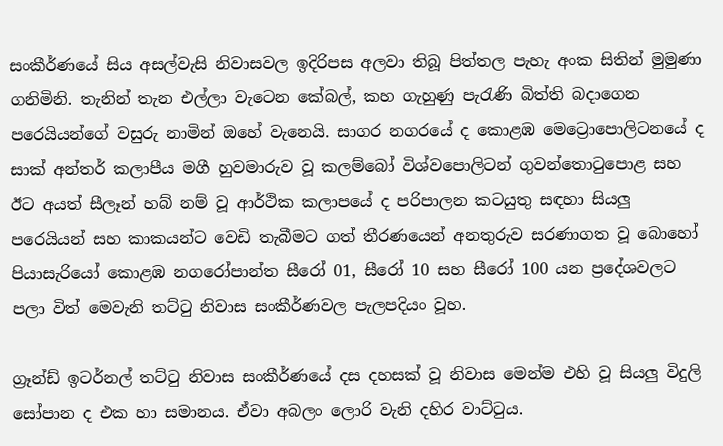සංකීර්ණයේ සිය අසල්වැසි නිවාසවල ඉදිරිපස අලවා තිබූ පිත්තල පැහැ අංක සිතින් මුමුණා ගනිමිනි. තැනින් තැන එල්ලා වැටෙන කේබල්, කහ ගැහුණු පැ‍රැණි බිත්ති බදාගෙන පරෙයියන්ගේ වසුරු නාමින් ඔහේ වැනෙයි. සාගර නගරයේ ද කොළඹ මෙට්‍රොපොලිටනයේ ද සාක් අන්තර් කලාපීය මගී හුවමාරුව වූ කලම්බෝ විශ්වපොලිටන් ගුවන්තොටුපොළ සහ ඊට අයත් සීලෑන් හබ් නම් වූ ආර්ථික කලාපයේ ද පරිපාලන කටයුතු සඳහා සියලු පරෙයියන් සහ කාකයන්ට වෙඩි තැබීමට ගත් තීරණයෙන් අනතුරුව සරණාගත වූ බොහෝ පියාසැරියෝ කොළඹ නගරෝපාන්ත සීරෝ 01, සීරෝ 10 සහ සීරෝ 100 යන ප්‍රදේශවලට පලා විත් මෙවැනි තට්ටු නිවාස සංකීර්ණවල පැලපදියං වූහ.

ග්‍රෑන්ඩ් ඉටර්නල් තට්ටු නිවාස සංකීර්ණයේ දස දහසක් වූ නිවාස මෙන්ම එහි වූ සියලු විදුලි සෝපාන ද එක හා සමානය. ඒවා අබලං ලොරි වැනි දහිර වාට්ටුය.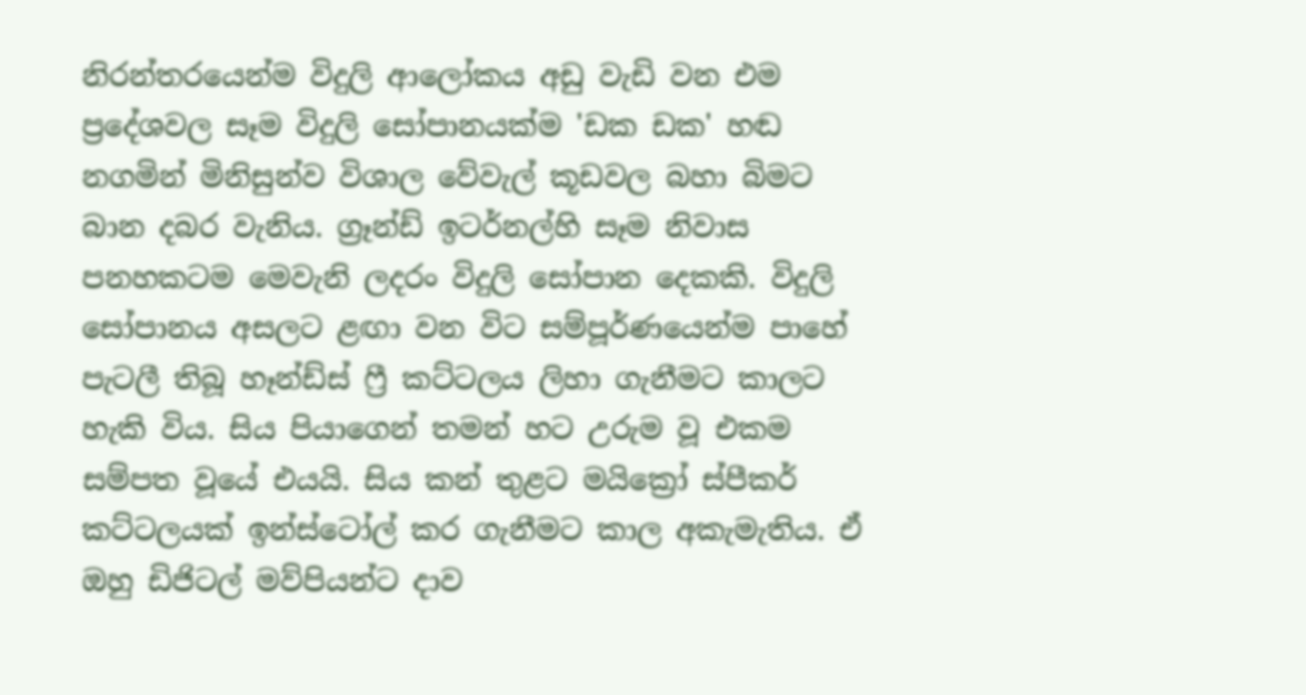නිරන්තරයෙන්ම විදුලි ආලෝකය අඩු වැඩි වන එම ප්‍රදේශවල සෑම විදුලි සෝපානයක්ම 'ඩක ඩක' හඬ නගමින් මිනිසුන්ව විශාල වේවැල් කූඩවල බහා බිමට බාන දබර වැනිය. ග්‍රෑන්ඩ් ඉටර්නල්හි සෑම නිවාස පනහකටම මෙවැනි ලදරං විදුලි සෝපාන දෙකකි. විදුලි සෝපානය අසලට ළඟා වන විට සම්පූර්ණයෙන්ම පාහේ පැටලී තිබූ හෑන්ඩ්ස් ෆ්‍රී කට්ටලය ලිහා ගැනීමට කාලට හැකි විය. සිය පියාගෙන් තමන් හට උරුම වූ එකම සම්පත වූයේ එයයි. සිය කන් තුළට මයික්‍රෝ ස්පීකර් කට්ටලයක් ඉන්ස්ටෝල් කර ගැනීමට කාල අකැමැතිය. ඒ ඔහු ඩිජිටල් මව්පියන්ට දාව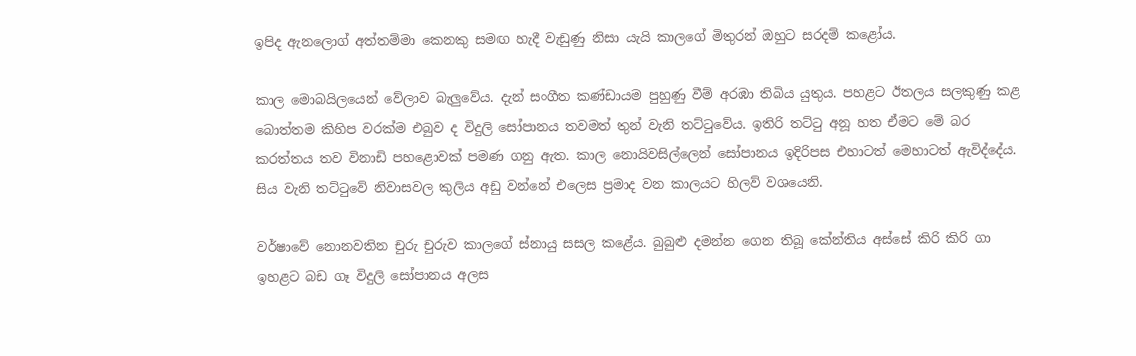ඉපිද ඇනලොග් අත්තම්මා කෙනකු සමඟ හැදී වැඩුණු නිසා යැයි කාලගේ මිතුරන් ඔහුට සරදම් කළෝය.

කාල මොබයිලයෙන් වේලාව බැලුවේය. දැන් සංගීත කණ්ඩායම පුහුණු වීම් අරඹා තිබි‍ය යුතුය. පහළට ඊතලය සලකුණු කළ බොත්තම කිහිප වරක්ම එබුව ද විදුලි සෝපානය තවමත් තුන් වැනි තට්ටුවේය. ඉතිරි තට්ටු අනූ හත ඒමට මේ බර කරත්තය තව විනාඩි පහළොවක් පමණ ගනු ඇත. කාල නොයිවසිල්ලෙන් සෝපානය ඉදිරිපස එහාටත් මෙහාටත් ඇවිද්දේය. සිය වැනි තට්ටුවේ නිවාසවල කුලිය අඩු වන්නේ එලෙස ප්‍රමාද වන කාලයට හිලව් වශයෙනි.

වර්ෂාවේ නොනවතින චුරු චුරුව කාලගේ ස්නායු සසල කළේය. බුබුළු දමන්න ගෙන තිබූ කේන්තිය අස්සේ කිරි කිරි ගා ඉහළට බඩ ගෑ විදුලි සෝපානය අලස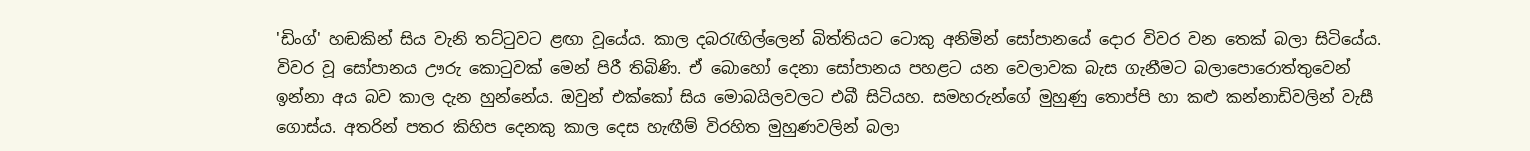'ඩිංග්' හඬකින් සිය වැනි තට්ටුවට ළඟා වූයේය. කාල දබරැඟිල්ලෙන් බිත්තියට ටොකු අනිමින් සෝපානයේ දොර විවර වන තෙක් බලා සිටියේය. විවර වූ සෝපානය ඌරු කොටුවක් මෙන් පිරී තිබිණි. ඒ බොහෝ දෙනා සෝපානය පහළට යන වෙලාවක බැස ගැනීමට බලාපොරොත්තුවෙන් ඉන්නා අය බව කාල දැන හුන්නේය. ඔවුන් එක්කෝ සිය මොබයිලවලට එබී සිටියහ. සමහරුන්ගේ මුහුණු තොප්පි හා කළු කන්නාඩිවලින් වැසී ගොස්ය. අතරින් පතර කිහිප දෙනකු කාල දෙස හැඟීම් විරහිත මුහුණවලින් බලා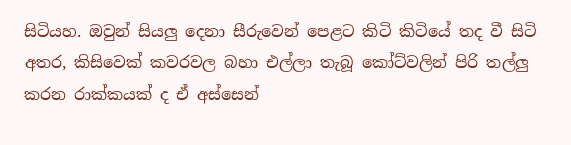සිටියහ. ඔවුන් සියලු දෙනා සීරුවෙන් පෙළට කිටි කිටියේ තද වී සිටි අතර, කිසිවෙක් කවරවල බහා එල්ලා තැබූ කෝට්වලින් පිරි තල්ලු කරන රාක්කයක් ද ඒ අස්සෙන්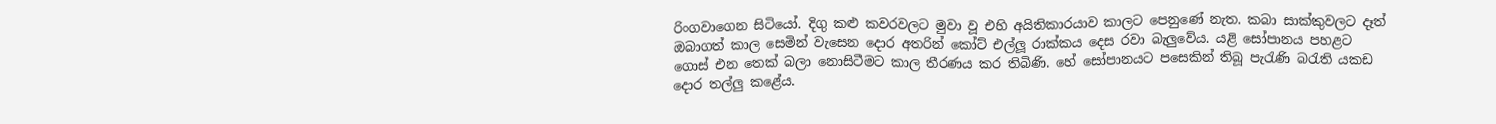රිංගවාගෙන සිටියෝ. දිගු කළු කවරවලට මුවා වූ එහි අයිතිකාරයාව කාලට පෙනුණේ නැත. කබා සාක්කුවලට දෑත් ඔබාගත් කාල සෙමින් වැසෙන දොර අතරින් කෝට් එල්ලූ රාක්කය දෙස රවා බැලුවේය. යළි සෝපානය පහළට ගොස් එන තෙක් බලා නොසිටීමට කාල තීරණය කර තිබිණි. හේ සෝපානයට පසෙකින් තිබූ පැ‍රැණි බරැති යකඩ දොර තල්ලු කළේය.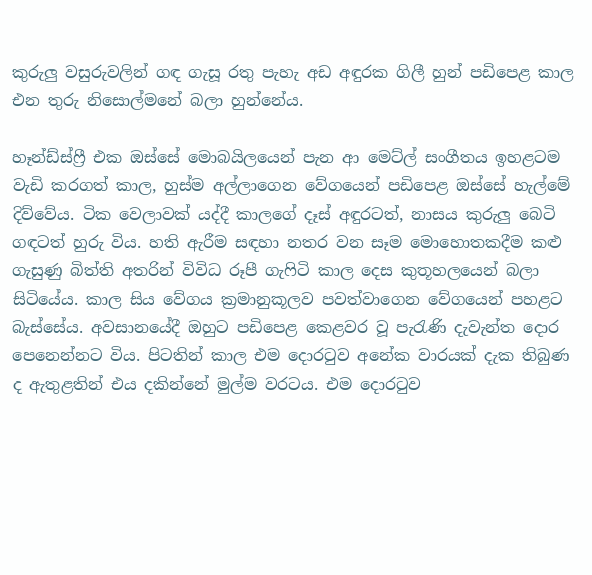කුරුලු වසුරුවලින් ගඳ ගැසූ රතු පැහැ අඩ අඳුරක ගිලී හුන් පඩිපෙළ කාල එන තුරු නිසොල්මනේ බලා හුන්නේය.

හෑන්ඩ්ස්ෆ්‍රී එක ඔස්සේ මොබයිලයෙන් පැන ආ මෙට්ල් සංගීතය ඉහළටම වැඩි කරගත් කාල, හුස්ම අල්ලාගෙන වේගයෙන් පඩිපෙළ ඔස්සේ හැල්මේ දිව්වේය. ටික වෙලාවක් යද්දී කාලගේ දෑස් අඳුරටත්, නාසය කුරුලු බෙටි ගඳටත් හුරු විය. හති ඇරීම සඳහා නතර වන සෑම මොහොතකදීම කළු ගැසුණු බිත්ති අතරින් විවිධ රූපී ගැෆිටි කාල දෙස කුතූහලයෙන් බලා සිටියේය. කාල සිය වේගය ක්‍රමානුකූලව පවත්වාගෙන වේගයෙන් පහළට බැස්සේය. අවසානයේදී ඔහුට පඩිපෙළ කෙළවර වූ පැ‍රැණි දැවැන්ත දොර පෙනෙන්නට විය. පිටතින් කාල එම දොරටුව අනේක වාරයක් දැක තිබුණ ද ඇතුළතින් එය දකින්නේ මුල්ම වරටය. එම දොරටුව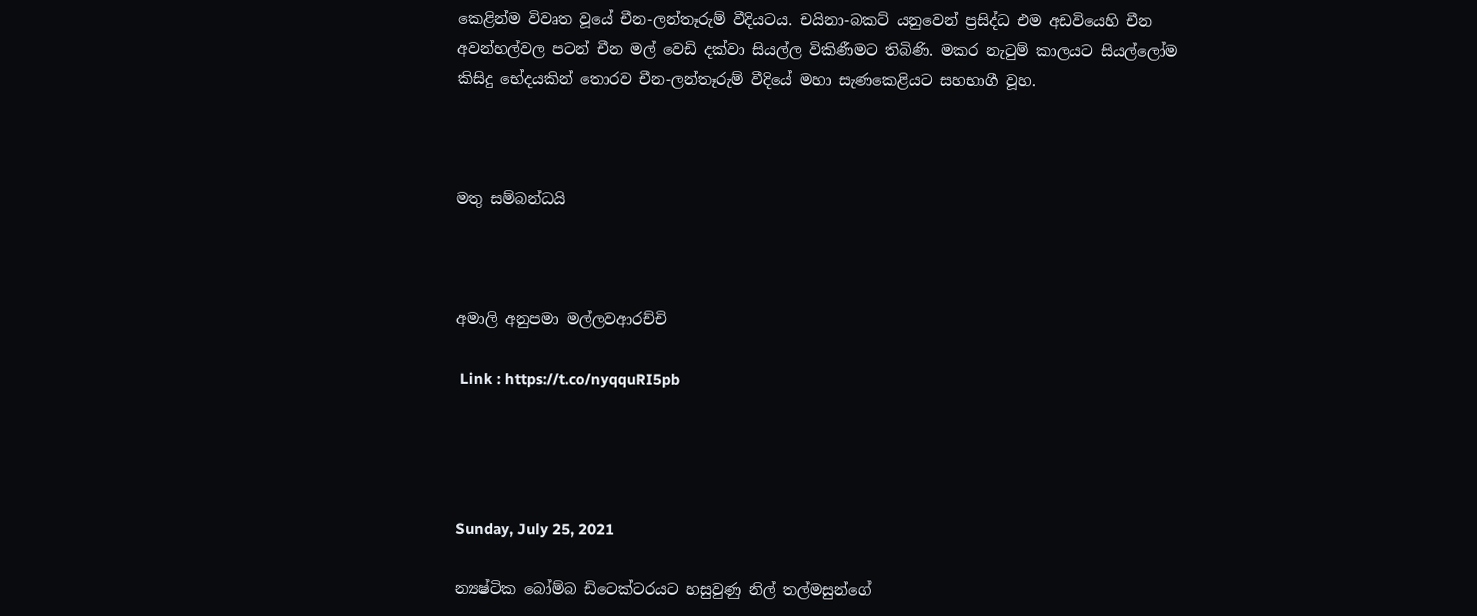කෙළින්ම විවෘත වූයේ චීන-ලන්තෑරුම් වීදියටය. චයිනා-බකට් යනුවෙන් ප්‍රසිද්ධ එම අඩවියෙහි චීන අවන්හල්වල පටන් චීන මල් වෙඩි දක්වා සියල්ල විකිණීමට තිබිණි. මකර නැටුම් කාලයට සියල්ලෝම කිසිදු භේදයකින් තොරව චීන-ලන්තෑරුම් වීදියේ මහා සැණකෙළියට සහභාගී වූහ.



මතු සම්බන්ධයි



අමාලි අනුපමා මල්ලවආරච්චි

 Link : https://t.co/nyqquRI5pb




Sunday, July 25, 2021

න්‍යෂ්ටික බෝම්බ ඩිටෙක්ටරයට හසුවුණු නිල් තල්මසුන්ගේ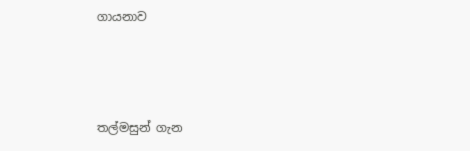ගායනාව



තල්මසුන් ගැන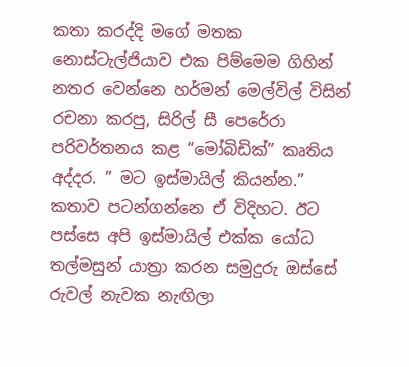කතා කරද්දි මගේ මතක නොස්ටැල්ජියාව එක පිම්මෙම ගිහින් නතර වෙන්නෙ හර්මන් මෙල්විල් විසින් රචනා කරපු, සිරිල් සී පෙරේරා පරිවර්තනය කළ “මෝබිඩික්” කෘතිය අද්දර. ” මට ඉස්මායිල් කියන්න.” කතාව පටන්ගන්නෙ ඒ විදිහට. ඊට පස්සෙ අපි ඉස්මායිල් එක්ක යෝධ තල්මසුන් යාත්‍රා කරන සමුදුරු ඔස්සේ රුවල් නැවක නැඟිලා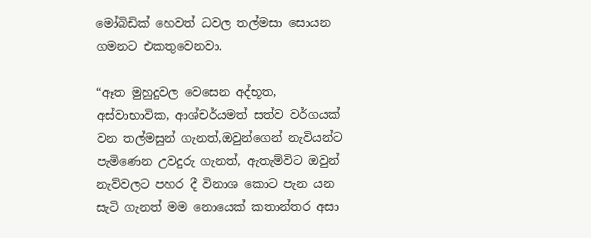මෝබිඩික් හෙවත් ධවල තල්මසා සොයන ගමනට එකතුවෙනවා.

“ඈත මුහුදුවල වෙසෙන අද්භූත, අස්වාභාවික, ආශ්චර්යමත් සත්ව වර්ගයක් වන තල්මසුන් ගැනත්,ඔවුන්ගෙන් නැවියන්ට පැමිණෙන උවදුරු ගැනත්, ඇතැම්විට ඔවුන් නැව්වලට පහර දී විනාශ කොට පැන යන සැටි ගැනත් මම නොයෙක් කතාන්තර අසා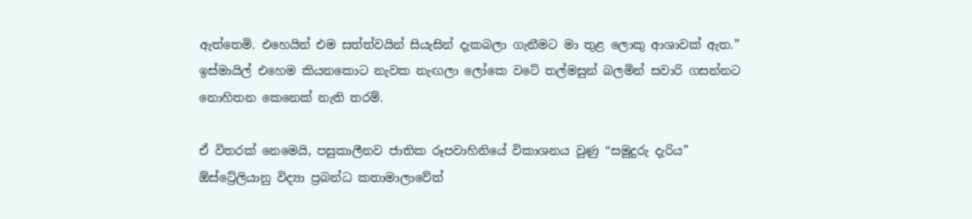ඇත්තෙමි. එහෙයින් එම සත්ත්වයින් සියැසින් දැකබලා ගැනීමට මා තුළ ලොකු ආශාවක් ඇත.” ඉස්මායිල් එහෙම කියනකොට නැවක නැඟලා ලෝකෙ වටේ තල්මසුන් බලමින් සවාරි ගසන්නට නොහිතන කෙනෙක් නැති තරම්.

ඒ විතරක් නෙමෙයි, පසුකාලීනව ජාතික රූපවාහිනියේ විකාශනය වුණු “සමුදුරු දැරිය” ඕස්ට්‍රේලියානු විද්‍යා ප්‍රබන්ධ කතාමාලාවේත්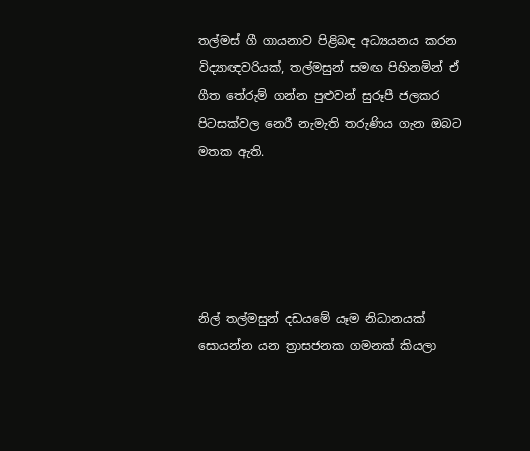තල්මස් ගී ගායනාව පිළිබඳ අධ්‍යයනය කරන විද්‍යාඥවරියක්, තල්මසුන් සමඟ පිහිනමින් ඒ ගීත තේරුම් ගන්න පුළුවන් සුරූපී ජලකර පිටසක්වල නෙරී නැමැති තරුණිය ගැන ඔබට මතක ඇති.





නිල් තල්මසුන් දඩයමේ යෑම නිධානයක් සොයන්න යන ත්‍රාසජනක ගමනක් කියලා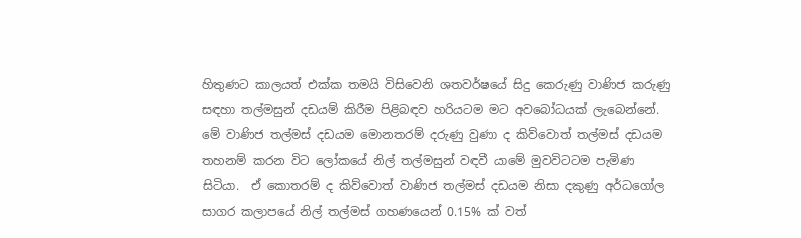හිතුණට කාලයත් එක්ක තමයි විසිවෙනි ශතවර්ෂයේ සිදු කෙරුණු වාණිජ කරුණු සඳහා තල්මසුන් දඩයම් කිරීම පිළිබඳව හරියටම මට අවබෝධයක් ලැබෙන්නේ. මේ වාණිජ තල්මස් දඩයම මොනතරම් දරුණු වුණා ද කිව්වොත් තල්මස් දඩයම තහනම් කරන විට ලෝකයේ නිල් තල්මසුන් වඳවී යාමේ මුවවිටටම පැමිණ සිටියා.  ඒ කොතරම් ද කිව්වොත් වාණිජ තල්මස් දඩයම නිසා දකුණු අර්ධගෝල සාගර කලාපයේ නිල් තල්මස් ගහණයෙන් 0.15% ක් වත්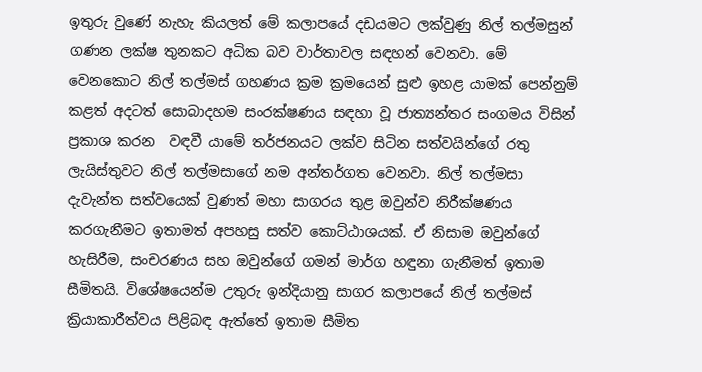ඉතුරු වුණේ නැහැ කියලත් මේ කලාපයේ දඩයමට ලක්වුණු නිල් තල්මසුන් ගණන ලක්ෂ තුනකට අධික බව වාර්තාවල සඳහන් වෙනවා. මේ වෙනකොට නිල් තල්මස් ගහණය ක්‍රම ක්‍රමයෙන් සුළු ඉහළ යාමක් පෙන්නුම් කළත් අදටත් සොබාදහම සංරක්ෂණය සඳහා වූ ජාත්‍යන්තර සංගමය විසින් ප්‍රකාශ කරන  වඳවී යාමේ තර්ජනයට ලක්ව සිටින සත්වයින්ගේ රතු ලැයිස්තුවට නිල් තල්මසාගේ නම අන්තර්ගත වෙනවා. නිල් තල්මසා දැවැන්ත සත්වයෙක් වුණත් මහා සාගරය තුළ ඔවුන්ව නිරීක්ෂණය කරගැනීමට ඉතාමත් අපහසු සත්ව කොට්ඨාශයක්. ඒ නිසාම ඔවුන්ගේ හැසිරීම, සංචරණය සහ ඔවුන්ගේ ගමන් මාර්ග හඳුනා ගැනීමත් ඉතාම සීමිතයි. විශේෂයෙන්ම උතුරු ඉන්දියානු සාගර කලාපයේ නිල් තල්මස් ක්‍රියාකාරීත්වය පිළිබඳ ඇත්තේ ඉතාම සීමිත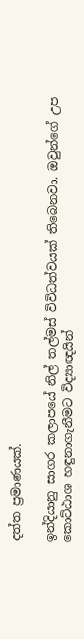දත්ත ප්‍රමාණයක්.

ඉන්දියානු සාගර කලාපයේ නිල් තල්මස් විවිධත්වයක් තිබෙනවා. ඔවුන්ගේ උප කොට්ඨාශ හඳුනාගැනීමට විද්‍යාඥයින්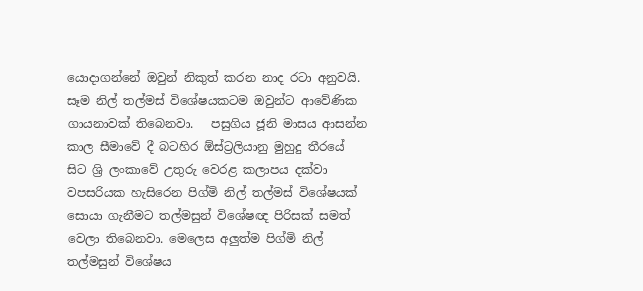යොදාගන්නේ ඔවුන් නිකුත් කරන නාද රටා අනුවයි. සෑම නිල් තල්මස් විශේෂයකටම ඔවුන්ට ආවේණික ගායනාවක් තිබෙනවා.   පසුගිය ජූනි මාසය ආසන්න කාල සීමාවේ දී බටහිර ඕස්ට්‍රලියානු මුහුදු තීරයේ සිට ශ්‍රි ලංකාවේ උතුරු වෙරළ කලාපය දක්වා වපසරියක හැසිරෙන පිග්මි නිල් තල්මස් විශේෂයක් සොයා ගැනීමට තල්මසුන් විශේෂඥ පිරිසක් සමත් වෙලා තිබෙනවා. මෙලෙස අලුත්ම පිග්මි නිල් තල්මසුන් විශේෂය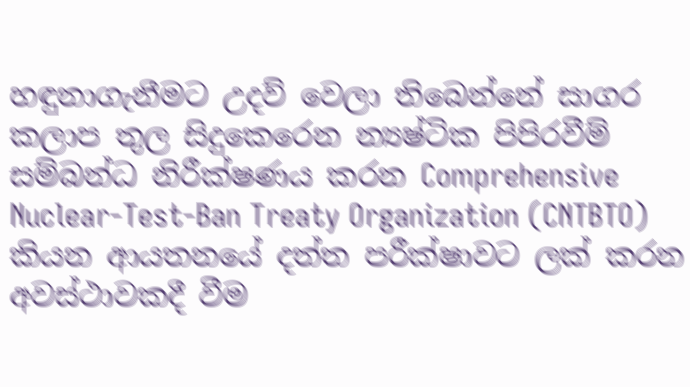හඳුනාගැනීමට උදව් වෙලා තිබෙන්නේ සාගර කලාප තුල සිදුකෙරෙන න්‍යෂ්ටික පිපිරවීම් සම්බන්ධ නිරීක්ෂණය කරන Comprehensive Nuclear-Test-Ban Treaty Organization (CNTBTO) කියන ආයතනයේ දත්ත පරීක්ෂාවට ලක් කරන අවස්ථාවකදී වීම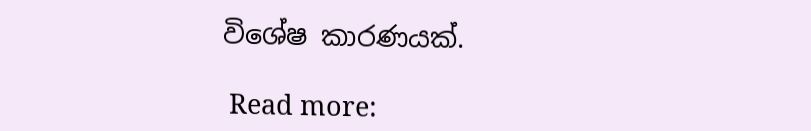විශේෂ කාරණයක්.

 Read more: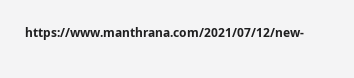https://www.manthrana.com/2021/07/12/new-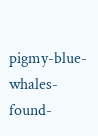pigmy-blue-whales-found-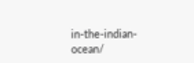in-the-indian-ocean/